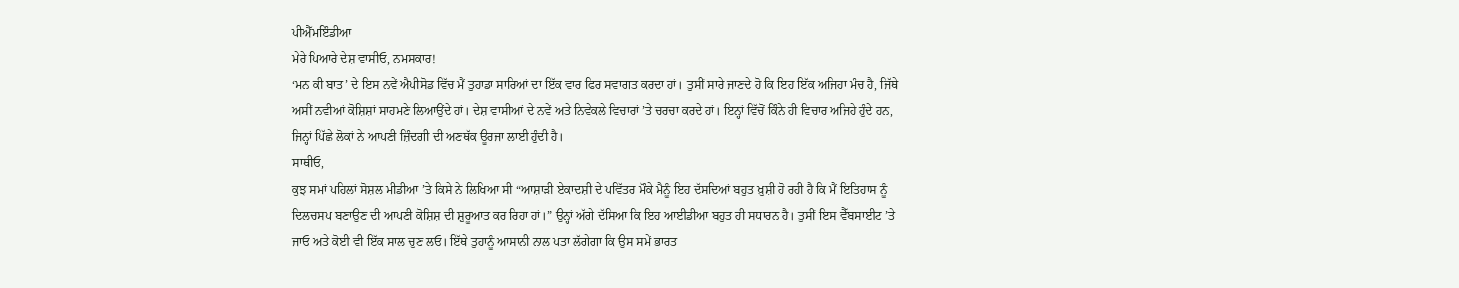ਪੀਐੱਮਇੰਡੀਆ
ਮੇਰੇ ਪਿਆਰੇ ਦੇਸ਼ ਵਾਸੀਓ, ਨਮਸਕਾਰ!
‘ਮਨ ਕੀ ਬਾਤ’ ਦੇ ਇਸ ਨਵੇਂ ਐਪੀਸੋਡ ਵਿੱਚ ਮੈਂ ਤੁਹਾਡਾ ਸਾਰਿਆਂ ਦਾ ਇੱਕ ਵਾਰ ਫਿਰ ਸਵਾਗਤ ਕਰਦਾ ਹਾਂ। ਤੁਸੀਂ ਸਾਰੇ ਜਾਣਦੇ ਹੋ ਕਿ ਇਹ ਇੱਕ ਅਜਿਹਾ ਮੰਚ ਹੈ, ਜਿੱਥੇ ਅਸੀਂ ਨਵੀਆਂ ਕੋਸ਼ਿਸ਼ਾਂ ਸਾਹਮਣੇ ਲਿਆਉਂਦੇ ਹਾਂ। ਦੇਸ਼ ਵਾਸੀਆਂ ਦੇ ਨਵੇਂ ਅਤੇ ਨਿਵੇਕਲੇ ਵਿਚਾਰਾਂ ’ਤੇ ਚਰਚਾ ਕਰਦੇ ਹਾਂ। ਇਨ੍ਹਾਂ ਵਿੱਚੋਂ ਕਿੰਨੇ ਹੀ ਵਿਚਾਰ ਅਜਿਹੇ ਹੁੰਦੇ ਹਨ, ਜਿਨ੍ਹਾਂ ਪਿੱਛੇ ਲੋਕਾਂ ਨੇ ਆਪਣੀ ਜ਼ਿੰਦਗੀ ਦੀ ਅਣਥੱਕ ਊਰਜਾ ਲਾਈ ਹੁੰਦੀ ਹੈ।
ਸਾਥੀਓ,
ਕੁਝ ਸਮਾਂ ਪਹਿਲਾਂ ਸੋਸ਼ਲ ਮੀਡੀਆ ’ਤੇ ਕਿਸੇ ਨੇ ਲਿਖਿਆ ਸੀ “ਆਸ਼ਾੜੀ ਏਕਾਦਸ਼ੀ ਦੇ ਪਵਿੱਤਰ ਮੌਕੇ ਮੈਨੂੰ ਇਹ ਦੱਸਦਿਆਂ ਬਹੁਤ ਖ਼ੁਸ਼ੀ ਹੋ ਰਹੀ ਹੈ ਕਿ ਮੈਂ ਇਤਿਹਾਸ ਨੂੰ ਦਿਲਚਸਪ ਬਣਾਉਣ ਦੀ ਆਪਣੀ ਕੋਸ਼ਿਸ਼ ਦੀ ਸ਼ੁਰੂਆਤ ਕਰ ਰਿਹਾ ਹਾਂ।” ਉਨ੍ਹਾਂ ਅੱਗੇ ਦੱਸਿਆ ਕਿ ਇਹ ਆਈਡੀਆ ਬਹੁਤ ਹੀ ਸਧਾਰਨ ਹੈ। ਤੁਸੀਂ ਇਸ ਵੈੱਬਸਾਈਟ ’ਤੇ ਜਾਓ ਅਤੇ ਕੋਈ ਵੀ ਇੱਕ ਸਾਲ ਚੁਣ ਲਓ। ਇੱਥੇ ਤੁਹਾਨੂੰ ਆਸਾਨੀ ਨਾਲ ਪਤਾ ਲੱਗੇਗਾ ਕਿ ਉਸ ਸਮੇਂ ਭਾਰਤ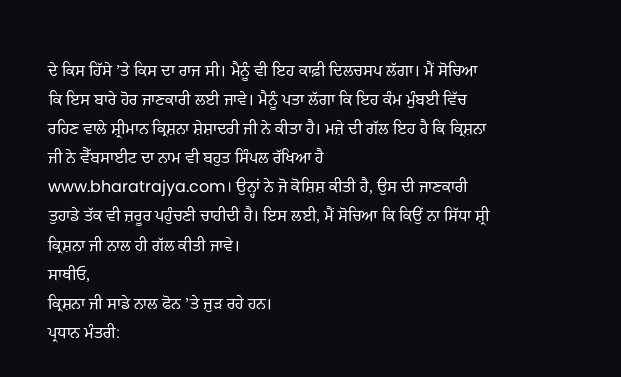ਦੇ ਕਿਸ ਹਿੱਸੇ ’ਤੇ ਕਿਸ ਦਾ ਰਾਜ ਸੀ। ਮੈਨੂੰ ਵੀ ਇਹ ਕਾਫ਼ੀ ਦਿਲਚਸਪ ਲੱਗਾ। ਮੈਂ ਸੋਚਿਆ ਕਿ ਇਸ ਬਾਰੇ ਹੋਰ ਜਾਣਕਾਰੀ ਲਈ ਜਾਵੇ। ਮੈਨੂੰ ਪਤਾ ਲੱਗਾ ਕਿ ਇਹ ਕੰਮ ਮੁੰਬਈ ਵਿੱਚ ਰਹਿਣ ਵਾਲੇ ਸ਼੍ਰੀਮਾਨ ਕ੍ਰਿਸ਼ਨਾ ਸ਼ੇਸ਼ਾਦਰੀ ਜੀ ਨੇ ਕੀਤਾ ਹੈ। ਮਜ਼ੇ ਦੀ ਗੱਲ ਇਹ ਹੈ ਕਿ ਕ੍ਰਿਸ਼ਨਾ ਜੀ ਨੇ ਵੈੱਬਸਾਈਟ ਦਾ ਨਾਮ ਵੀ ਬਹੁਤ ਸਿੰਪਲ ਰੱਖਿਆ ਹੈ www.bharatrajya.com। ਉਨ੍ਹਾਂ ਨੇ ਜੋ ਕੋਸ਼ਿਸ਼ ਕੀਤੀ ਹੈ, ਉਸ ਦੀ ਜਾਣਕਾਰੀ ਤੁਹਾਡੇ ਤੱਕ ਵੀ ਜ਼ਰੂਰ ਪਹੁੰਚਣੀ ਚਾਹੀਦੀ ਹੈ। ਇਸ ਲਈ, ਮੈਂ ਸੋਚਿਆ ਕਿ ਕਿਉਂ ਨਾ ਸਿੱਧਾ ਸ਼੍ਰੀ ਕ੍ਰਿਸ਼ਨਾ ਜੀ ਨਾਲ ਹੀ ਗੱਲ ਕੀਤੀ ਜਾਵੇ।
ਸਾਥੀਓ,
ਕ੍ਰਿਸ਼ਨਾ ਜੀ ਸਾਡੇ ਨਾਲ ਫੋਨ ’ਤੇ ਜੁੜ ਰਹੇ ਹਨ।
ਪ੍ਰਧਾਨ ਮੰਤਰੀ: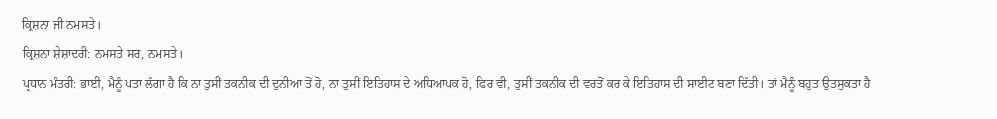ਕ੍ਰਿਸ਼ਨਾ ਜੀ ਨਮਸਤੇ।
ਕ੍ਰਿਸ਼ਨਾ ਸ਼ੇਸ਼ਾਦਰੀ: ਨਮਸਤੇ ਸਰ, ਨਮਸਤੇ।
ਪ੍ਰਧਾਨ ਮੰਤਰੀ: ਭਾਈ, ਮੈਨੂੰ ਪਤਾ ਲੱਗਾ ਹੈ ਕਿ ਨਾ ਤੁਸੀਂ ਤਕਨੀਕ ਦੀ ਦੁਨੀਆ ਤੋਂ ਹੋ, ਨਾ ਤੁਸੀਂ ਇਤਿਹਾਸ ਦੇ ਅਧਿਆਪਕ ਹੋ, ਫਿਰ ਵੀ, ਤੁਸੀਂ ਤਕਨੀਕ ਦੀ ਵਰਤੋਂ ਕਰ ਕੇ ਇਤਿਹਾਸ ਦੀ ਸਾਈਟ ਬਣਾ ਦਿੱਤੀ। ਤਾਂ ਮੈਨੂੰ ਬਹੁਤ ਉਤਸੁਕਤਾ ਹੈ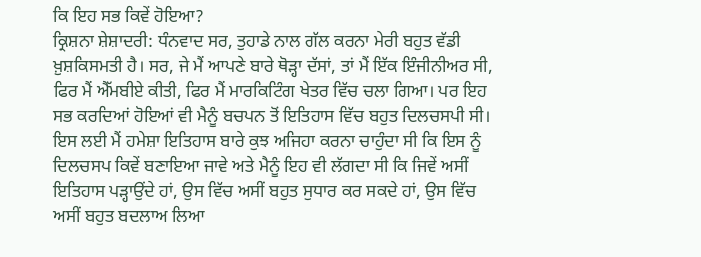ਕਿ ਇਹ ਸਭ ਕਿਵੇਂ ਹੋਇਆ?
ਕ੍ਰਿਸ਼ਨਾ ਸ਼ੇਸ਼ਾਦਰੀ: ਧੰਨਵਾਦ ਸਰ, ਤੁਹਾਡੇ ਨਾਲ ਗੱਲ ਕਰਨਾ ਮੇਰੀ ਬਹੁਤ ਵੱਡੀ ਖ਼ੁਸ਼ਕਿਸਮਤੀ ਹੈ। ਸਰ, ਜੇ ਮੈਂ ਆਪਣੇ ਬਾਰੇ ਥੋੜ੍ਹਾ ਦੱਸਾਂ, ਤਾਂ ਮੈਂ ਇੱਕ ਇੰਜੀਨੀਅਰ ਸੀ, ਫਿਰ ਮੈਂ ਐੱਮਬੀਏ ਕੀਤੀ, ਫਿਰ ਮੈਂ ਮਾਰਕਿਟਿੰਗ ਖੇਤਰ ਵਿੱਚ ਚਲਾ ਗਿਆ। ਪਰ ਇਹ ਸਭ ਕਰਦਿਆਂ ਹੋਇਆਂ ਵੀ ਮੈਨੂੰ ਬਚਪਨ ਤੋਂ ਇਤਿਹਾਸ ਵਿੱਚ ਬਹੁਤ ਦਿਲਚਸਪੀ ਸੀ। ਇਸ ਲਈ ਮੈਂ ਹਮੇਸ਼ਾ ਇਤਿਹਾਸ ਬਾਰੇ ਕੁਝ ਅਜਿਹਾ ਕਰਨਾ ਚਾਹੁੰਦਾ ਸੀ ਕਿ ਇਸ ਨੂੰ ਦਿਲਚਸਪ ਕਿਵੇਂ ਬਣਾਇਆ ਜਾਵੇ ਅਤੇ ਮੈਨੂੰ ਇਹ ਵੀ ਲੱਗਦਾ ਸੀ ਕਿ ਜਿਵੇਂ ਅਸੀਂ ਇਤਿਹਾਸ ਪੜ੍ਹਾਉਂਦੇ ਹਾਂ, ਉਸ ਵਿੱਚ ਅਸੀਂ ਬਹੁਤ ਸੁਧਾਰ ਕਰ ਸਕਦੇ ਹਾਂ, ਉਸ ਵਿੱਚ ਅਸੀਂ ਬਹੁਤ ਬਦਲਾਅ ਲਿਆ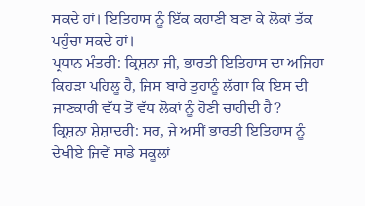ਸਕਦੇ ਹਾਂ। ਇਤਿਹਾਸ ਨੂੰ ਇੱਕ ਕਹਾਣੀ ਬਣਾ ਕੇ ਲੋਕਾਂ ਤੱਕ ਪਹੁੰਚਾ ਸਕਦੇ ਹਾਂ।
ਪ੍ਰਧਾਨ ਮੰਤਰੀ: ਕ੍ਰਿਸ਼ਨਾ ਜੀ, ਭਾਰਤੀ ਇਤਿਹਾਸ ਦਾ ਅਜਿਹਾ ਕਿਹੜਾ ਪਹਿਲੂ ਹੈ, ਜਿਸ ਬਾਰੇ ਤੁਹਾਨੂੰ ਲੱਗਾ ਕਿ ਇਸ ਦੀ ਜਾਣਕਾਰੀ ਵੱਧ ਤੋਂ ਵੱਧ ਲੋਕਾਂ ਨੂੰ ਹੋਣੀ ਚਾਹੀਦੀ ਹੈ?
ਕ੍ਰਿਸ਼ਨਾ ਸ਼ੇਸ਼ਾਦਰੀ: ਸਰ, ਜੇ ਅਸੀਂ ਭਾਰਤੀ ਇਤਿਹਾਸ ਨੂੰ ਦੇਖੀਏ ਜਿਵੇਂ ਸਾਡੇ ਸਕੂਲਾਂ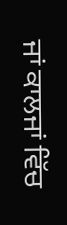ਜਾਂ ਕਾਲਜਾਂ ਵਿੱਚ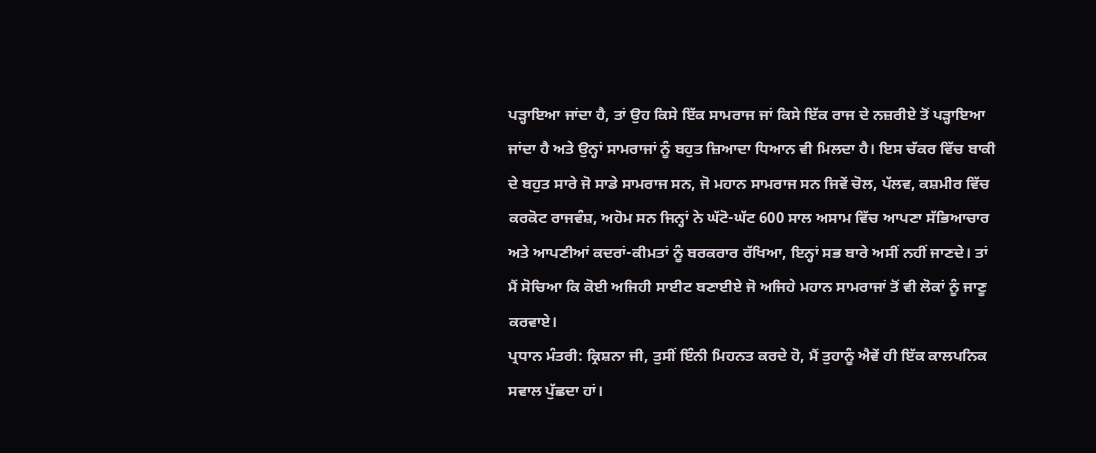ਪੜ੍ਹਾਇਆ ਜਾਂਦਾ ਹੈ, ਤਾਂ ਉਹ ਕਿਸੇ ਇੱਕ ਸਾਮਰਾਜ ਜਾਂ ਕਿਸੇ ਇੱਕ ਰਾਜ ਦੇ ਨਜ਼ਰੀਏ ਤੋਂ ਪੜ੍ਹਾਇਆ ਜਾਂਦਾ ਹੈ ਅਤੇ ਉਨ੍ਹਾਂ ਸਾਮਰਾਜਾਂ ਨੂੰ ਬਹੁਤ ਜ਼ਿਆਦਾ ਧਿਆਨ ਵੀ ਮਿਲਦਾ ਹੈ। ਇਸ ਚੱਕਰ ਵਿੱਚ ਬਾਕੀ ਦੇ ਬਹੁਤ ਸਾਰੇ ਜੋ ਸਾਡੇ ਸਾਮਰਾਜ ਸਨ, ਜੋ ਮਹਾਨ ਸਾਮਰਾਜ ਸਨ ਜਿਵੇਂ ਚੋਲ, ਪੱਲਵ, ਕਸ਼ਮੀਰ ਵਿੱਚ ਕਰਕੋਟ ਰਾਜਵੰਸ਼, ਅਹੋਮ ਸਨ ਜਿਨ੍ਹਾਂ ਨੇ ਘੱਟੋ-ਘੱਟ 600 ਸਾਲ ਅਸਾਮ ਵਿੱਚ ਆਪਣਾ ਸੱਭਿਆਚਾਰ ਅਤੇ ਆਪਣੀਆਂ ਕਦਰਾਂ-ਕੀਮਤਾਂ ਨੂੰ ਬਰਕਰਾਰ ਰੱਖਿਆ, ਇਨ੍ਹਾਂ ਸਭ ਬਾਰੇ ਅਸੀਂ ਨਹੀਂ ਜਾਣਦੇ। ਤਾਂ ਮੈਂ ਸੋਚਿਆ ਕਿ ਕੋਈ ਅਜਿਹੀ ਸਾਈਟ ਬਣਾਈਏ ਜੋ ਅਜਿਹੇ ਮਹਾਨ ਸਾਮਰਾਜਾਂ ਤੋਂ ਵੀ ਲੋਕਾਂ ਨੂੰ ਜਾਣੂ ਕਰਵਾਏ।
ਪ੍ਰਧਾਨ ਮੰਤਰੀ: ਕ੍ਰਿਸ਼ਨਾ ਜੀ, ਤੁਸੀਂ ਇੰਨੀ ਮਿਹਨਤ ਕਰਦੇ ਹੋ, ਮੈਂ ਤੁਹਾਨੂੰ ਐਵੇਂ ਹੀ ਇੱਕ ਕਾਲਪਨਿਕ ਸਵਾਲ ਪੁੱਛਦਾ ਹਾਂ।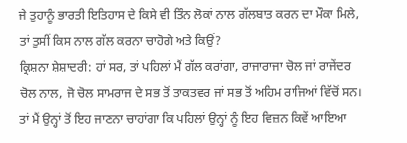ਜੇ ਤੁਹਾਨੂੰ ਭਾਰਤੀ ਇਤਿਹਾਸ ਦੇ ਕਿਸੇ ਵੀ ਤਿੰਨ ਲੋਕਾਂ ਨਾਲ ਗੱਲਬਾਤ ਕਰਨ ਦਾ ਮੌਕਾ ਮਿਲੇ, ਤਾਂ ਤੁਸੀਂ ਕਿਸ ਨਾਲ ਗੱਲ ਕਰਨਾ ਚਾਹੋਗੇ ਅਤੇ ਕਿਉਂ?
ਕ੍ਰਿਸ਼ਨਾ ਸ਼ੇਸ਼ਾਦਰੀ: ਹਾਂ ਸਰ, ਤਾਂ ਪਹਿਲਾਂ ਮੈਂ ਗੱਲ ਕਰਾਂਗਾ, ਰਾਜਾਰਾਜਾ ਚੋਲ ਜਾਂ ਰਾਜੇਂਦਰ ਚੋਲ ਨਾਲ, ਜੋ ਚੋਲ ਸਾਮਰਾਜ ਦੇ ਸਭ ਤੋਂ ਤਾਕਤਵਰ ਜਾਂ ਸਭ ਤੋਂ ਅਹਿਮ ਰਾਜਿਆਂ ਵਿੱਚੋਂ ਸਨ। ਤਾਂ ਮੈਂ ਉਨ੍ਹਾਂ ਤੋਂ ਇਹ ਜਾਣਨਾ ਚਾਹਾਂਗਾ ਕਿ ਪਹਿਲਾਂ ਉਨ੍ਹਾਂ ਨੂੰ ਇਹ ਵਿਜ਼ਨ ਕਿਵੇਂ ਆਇਆ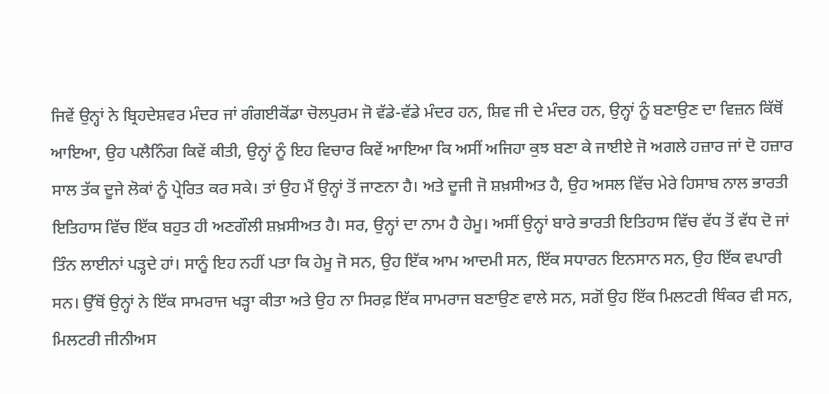ਜਿਵੇਂ ਉਨ੍ਹਾਂ ਨੇ ਬ੍ਰਿਹਦੇਸ਼ਵਰ ਮੰਦਰ ਜਾਂ ਗੰਗਈਕੋਂਡਾ ਚੋਲਪੁਰਮ ਜੋ ਵੱਡੇ-ਵੱਡੇ ਮੰਦਰ ਹਨ, ਸ਼ਿਵ ਜੀ ਦੇ ਮੰਦਰ ਹਨ, ਉਨ੍ਹਾਂ ਨੂੰ ਬਣਾਉਣ ਦਾ ਵਿਜ਼ਨ ਕਿੱਥੋਂ ਆਇਆ, ਉਹ ਪਲੈਨਿੰਗ ਕਿਵੇਂ ਕੀਤੀ, ਉਨ੍ਹਾਂ ਨੂੰ ਇਹ ਵਿਚਾਰ ਕਿਵੇਂ ਆਇਆ ਕਿ ਅਸੀਂ ਅਜਿਹਾ ਕੁਝ ਬਣਾ ਕੇ ਜਾਈਏ ਜੋ ਅਗਲੇ ਹਜ਼ਾਰ ਜਾਂ ਦੋ ਹਜ਼ਾਰ ਸਾਲ ਤੱਕ ਦੂਜੇ ਲੋਕਾਂ ਨੂੰ ਪ੍ਰੇਰਿਤ ਕਰ ਸਕੇ। ਤਾਂ ਉਹ ਮੈਂ ਉਨ੍ਹਾਂ ਤੋਂ ਜਾਣਨਾ ਹੈ। ਅਤੇ ਦੂਜੀ ਜੋ ਸ਼ਖ਼ਸੀਅਤ ਹੈ, ਉਹ ਅਸਲ ਵਿੱਚ ਮੇਰੇ ਹਿਸਾਬ ਨਾਲ ਭਾਰਤੀ ਇਤਿਹਾਸ ਵਿੱਚ ਇੱਕ ਬਹੁਤ ਹੀ ਅਣਗੌਲੀ ਸ਼ਖ਼ਸੀਅਤ ਹੈ। ਸਰ, ਉਨ੍ਹਾਂ ਦਾ ਨਾਮ ਹੈ ਹੇਮੂ। ਅਸੀਂ ਉਨ੍ਹਾਂ ਬਾਰੇ ਭਾਰਤੀ ਇਤਿਹਾਸ ਵਿੱਚ ਵੱਧ ਤੋਂ ਵੱਧ ਦੋ ਜਾਂ ਤਿੰਨ ਲਾਈਨਾਂ ਪੜ੍ਹਦੇ ਹਾਂ। ਸਾਨੂੰ ਇਹ ਨਹੀਂ ਪਤਾ ਕਿ ਹੇਮੂ ਜੋ ਸਨ, ਉਹ ਇੱਕ ਆਮ ਆਦਮੀ ਸਨ, ਇੱਕ ਸਧਾਰਨ ਇਨਸਾਨ ਸਨ, ਉਹ ਇੱਕ ਵਪਾਰੀ ਸਨ। ਉੱਥੋਂ ਉਨ੍ਹਾਂ ਨੇ ਇੱਕ ਸਾਮਰਾਜ ਖੜ੍ਹਾ ਕੀਤਾ ਅਤੇ ਉਹ ਨਾ ਸਿਰਫ਼ ਇੱਕ ਸਾਮਰਾਜ ਬਣਾਉਣ ਵਾਲੇ ਸਨ, ਸਗੋਂ ਉਹ ਇੱਕ ਮਿਲਟਰੀ ਥਿੰਕਰ ਵੀ ਸਨ, ਮਿਲਟਰੀ ਜੀਨੀਅਸ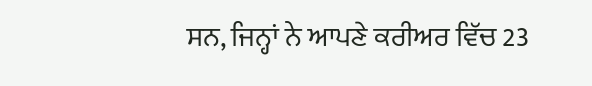ਸਨ, ਜਿਨ੍ਹਾਂ ਨੇ ਆਪਣੇ ਕਰੀਅਰ ਵਿੱਚ 23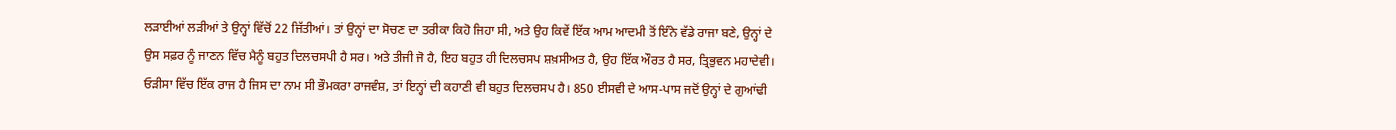ਲੜਾਈਆਂ ਲੜੀਆਂ ਤੇ ਉਨ੍ਹਾਂ ਵਿੱਚੋਂ 22 ਜਿੱਤੀਆਂ। ਤਾਂ ਉਨ੍ਹਾਂ ਦਾ ਸੋਚਣ ਦਾ ਤਰੀਕਾ ਕਿਹੋ ਜਿਹਾ ਸੀ, ਅਤੇ ਉਹ ਕਿਵੇਂ ਇੱਕ ਆਮ ਆਦਮੀ ਤੋਂ ਇੰਨੇ ਵੱਡੇ ਰਾਜਾ ਬਣੇ, ਉਨ੍ਹਾਂ ਦੇ ਉਸ ਸਫ਼ਰ ਨੂੰ ਜਾਣਨ ਵਿੱਚ ਮੈਨੂੰ ਬਹੁਤ ਦਿਲਚਸਪੀ ਹੈ ਸਰ। ਅਤੇ ਤੀਜੀ ਜੋ ਹੈ, ਇਹ ਬਹੁਤ ਹੀ ਦਿਲਚਸਪ ਸ਼ਖ਼ਸੀਅਤ ਹੈ, ਉਹ ਇੱਕ ਔਰਤ ਹੈ ਸਰ, ਤ੍ਰਿਭੁਵਨ ਮਹਾਦੇਵੀ। ਓੜੀਸਾ ਵਿੱਚ ਇੱਕ ਰਾਜ ਹੈ ਜਿਸ ਦਾ ਨਾਮ ਸੀ ਭੌਮਕਰਾ ਰਾਜਵੰਸ਼, ਤਾਂ ਇਨ੍ਹਾਂ ਦੀ ਕਹਾਣੀ ਵੀ ਬਹੁਤ ਦਿਲਚਸਪ ਹੈ। 850 ਈਸਵੀ ਦੇ ਆਸ-ਪਾਸ ਜਦੋਂ ਉਨ੍ਹਾਂ ਦੇ ਗੁਆਂਢੀ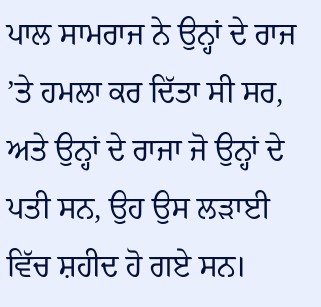ਪਾਲ ਸਾਮਰਾਜ ਨੇ ਉਨ੍ਹਾਂ ਦੇ ਰਾਜ ’ਤੇ ਹਮਲਾ ਕਰ ਦਿੱਤਾ ਸੀ ਸਰ, ਅਤੇ ਉਨ੍ਹਾਂ ਦੇ ਰਾਜਾ ਜੋ ਉਨ੍ਹਾਂ ਦੇ ਪਤੀ ਸਨ, ਉਹ ਉਸ ਲੜਾਈ ਵਿੱਚ ਸ਼ਹੀਦ ਹੋ ਗਏ ਸਨ।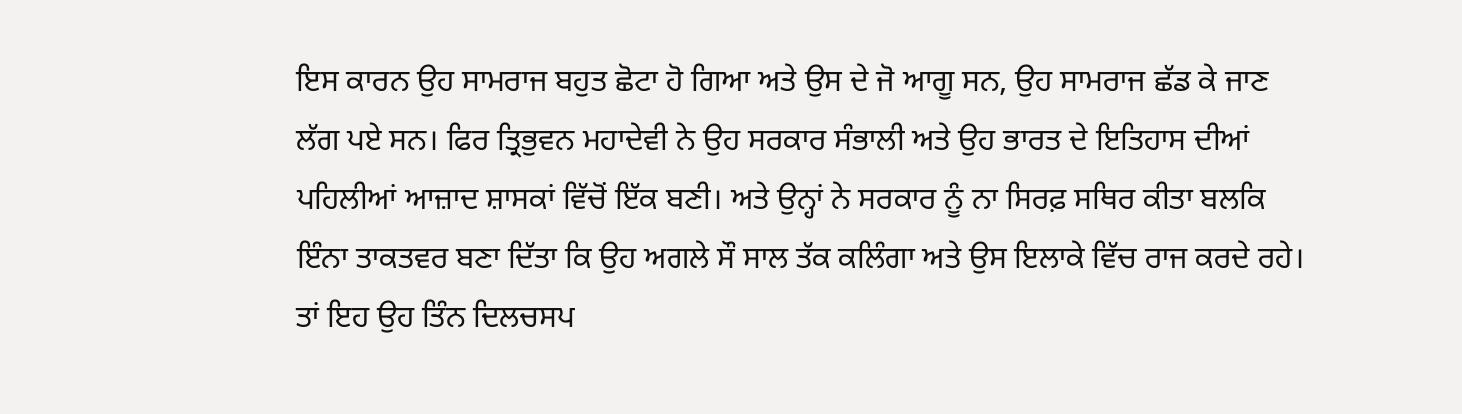ਇਸ ਕਾਰਨ ਉਹ ਸਾਮਰਾਜ ਬਹੁਤ ਛੋਟਾ ਹੋ ਗਿਆ ਅਤੇ ਉਸ ਦੇ ਜੋ ਆਗੂ ਸਨ, ਉਹ ਸਾਮਰਾਜ ਛੱਡ ਕੇ ਜਾਣ ਲੱਗ ਪਏ ਸਨ। ਫਿਰ ਤ੍ਰਿਭੁਵਨ ਮਹਾਦੇਵੀ ਨੇ ਉਹ ਸਰਕਾਰ ਸੰਭਾਲੀ ਅਤੇ ਉਹ ਭਾਰਤ ਦੇ ਇਤਿਹਾਸ ਦੀਆਂ ਪਹਿਲੀਆਂ ਆਜ਼ਾਦ ਸ਼ਾਸਕਾਂ ਵਿੱਚੋਂ ਇੱਕ ਬਣੀ। ਅਤੇ ਉਨ੍ਹਾਂ ਨੇ ਸਰਕਾਰ ਨੂੰ ਨਾ ਸਿਰਫ਼ ਸਥਿਰ ਕੀਤਾ ਬਲਕਿ ਇੰਨਾ ਤਾਕਤਵਰ ਬਣਾ ਦਿੱਤਾ ਕਿ ਉਹ ਅਗਲੇ ਸੌ ਸਾਲ ਤੱਕ ਕਲਿੰਗਾ ਅਤੇ ਉਸ ਇਲਾਕੇ ਵਿੱਚ ਰਾਜ ਕਰਦੇ ਰਹੇ। ਤਾਂ ਇਹ ਉਹ ਤਿੰਨ ਦਿਲਚਸਪ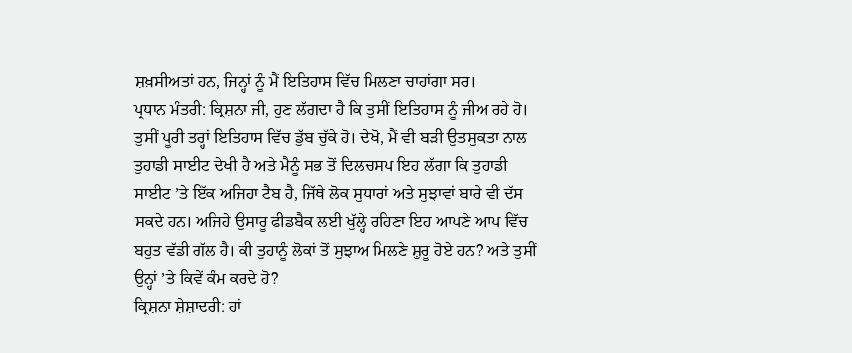ਸ਼ਖ਼ਸੀਅਤਾਂ ਹਨ, ਜਿਨ੍ਹਾਂ ਨੂੰ ਮੈਂ ਇਤਿਹਾਸ ਵਿੱਚ ਮਿਲਣਾ ਚਾਹਾਂਗਾ ਸਰ।
ਪ੍ਰਧਾਨ ਮੰਤਰੀ: ਕ੍ਰਿਸ਼ਨਾ ਜੀ, ਹੁਣ ਲੱਗਦਾ ਹੈ ਕਿ ਤੁਸੀਂ ਇਤਿਹਾਸ ਨੂੰ ਜੀਅ ਰਹੇ ਹੋ। ਤੁਸੀਂ ਪੂਰੀ ਤਰ੍ਹਾਂ ਇਤਿਹਾਸ ਵਿੱਚ ਡੁੱਬ ਚੁੱਕੇ ਹੋ। ਦੇਖੋ, ਮੈਂ ਵੀ ਬੜੀ ਉਤਸੁਕਤਾ ਨਾਲ ਤੁਹਾਡੀ ਸਾਈਟ ਦੇਖੀ ਹੈ ਅਤੇ ਮੈਨੂੰ ਸਭ ਤੋਂ ਦਿਲਚਸਪ ਇਹ ਲੱਗਾ ਕਿ ਤੁਹਾਡੀ ਸਾਈਟ ’ਤੇ ਇੱਕ ਅਜਿਹਾ ਟੈਬ ਹੈ, ਜਿੱਥੇ ਲੋਕ ਸੁਧਾਰਾਂ ਅਤੇ ਸੁਝਾਵਾਂ ਬਾਰੇ ਵੀ ਦੱਸ ਸਕਦੇ ਹਨ। ਅਜਿਹੇ ਉਸਾਰੂ ਫੀਡਬੈਕ ਲਈ ਖੁੱਲ੍ਹੇ ਰਹਿਣਾ ਇਹ ਆਪਣੇ ਆਪ ਵਿੱਚ ਬਹੁਤ ਵੱਡੀ ਗੱਲ ਹੈ। ਕੀ ਤੁਹਾਨੂੰ ਲੋਕਾਂ ਤੋਂ ਸੁਝਾਅ ਮਿਲਣੇ ਸ਼ੁਰੂ ਹੋਏ ਹਨ? ਅਤੇ ਤੁਸੀਂ ਉਨ੍ਹਾਂ ’ਤੇ ਕਿਵੇਂ ਕੰਮ ਕਰਦੇ ਹੋ?
ਕ੍ਰਿਸ਼ਨਾ ਸ਼ੇਸ਼ਾਦਰੀ: ਹਾਂ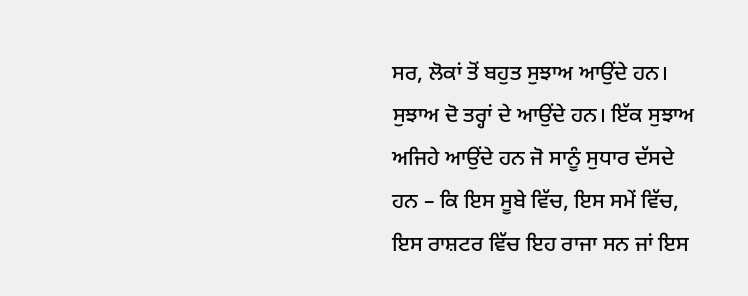ਸਰ, ਲੋਕਾਂ ਤੋਂ ਬਹੁਤ ਸੁਝਾਅ ਆਉਂਦੇ ਹਨ। ਸੁਝਾਅ ਦੋ ਤਰ੍ਹਾਂ ਦੇ ਆਉਂਦੇ ਹਨ। ਇੱਕ ਸੁਝਾਅ ਅਜਿਹੇ ਆਉਂਦੇ ਹਨ ਜੋ ਸਾਨੂੰ ਸੁਧਾਰ ਦੱਸਦੇ ਹਨ – ਕਿ ਇਸ ਸੂਬੇ ਵਿੱਚ, ਇਸ ਸਮੇਂ ਵਿੱਚ, ਇਸ ਰਾਸ਼ਟਰ ਵਿੱਚ ਇਹ ਰਾਜਾ ਸਨ ਜਾਂ ਇਸ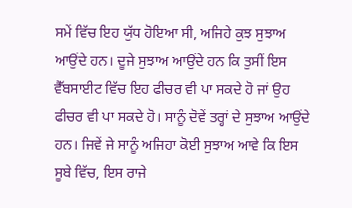ਸਮੇਂ ਵਿੱਚ ਇਹ ਯੁੱਧ ਹੋਇਆ ਸੀ, ਅਜਿਹੇ ਕੁਝ ਸੁਝਾਅ ਆਉਂਦੇ ਹਨ। ਦੂਜੇ ਸੁਝਾਅ ਆਉਂਦੇ ਹਨ ਕਿ ਤੁਸੀਂ ਇਸ ਵੈੱਬਸਾਈਟ ਵਿੱਚ ਇਹ ਫੀਚਰ ਵੀ ਪਾ ਸਕਦੇ ਹੋ ਜਾਂ ਉਹ ਫੀਚਰ ਵੀ ਪਾ ਸਕਦੇ ਹੋ। ਸਾਨੂੰ ਦੋਵੇਂ ਤਰ੍ਹਾਂ ਦੇ ਸੁਝਾਅ ਆਉਂਦੇ ਹਨ। ਜਿਵੇਂ ਜੇ ਸਾਨੂੰ ਅਜਿਹਾ ਕੋਈ ਸੁਝਾਅ ਆਵੇ ਕਿ ਇਸ ਸੂਬੇ ਵਿੱਚ, ਇਸ ਰਾਜੇ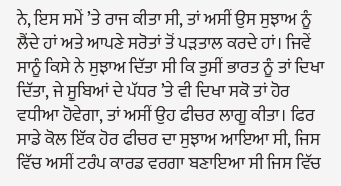ਨੇ, ਇਸ ਸਮੇਂ ’ਤੇ ਰਾਜ ਕੀਤਾ ਸੀ, ਤਾਂ ਅਸੀਂ ਉਸ ਸੁਝਾਅ ਨੂੰ ਲੈਂਦੇ ਹਾਂ ਅਤੇ ਆਪਣੇ ਸਰੋਤਾਂ ਤੋਂ ਪੜਤਾਲ ਕਰਦੇ ਹਾਂ। ਜਿਵੇਂ ਸਾਨੂੰ ਕਿਸੇ ਨੇ ਸੁਝਾਅ ਦਿੱਤਾ ਸੀ ਕਿ ਤੁਸੀਂ ਭਾਰਤ ਨੂੰ ਤਾਂ ਦਿਖਾ ਦਿੱਤਾ, ਜੇ ਸੂਬਿਆਂ ਦੇ ਪੱਧਰ ’ਤੇ ਵੀ ਦਿਖਾ ਸਕੋ ਤਾਂ ਹੋਰ ਵਧੀਆ ਹੋਵੇਗਾ, ਤਾਂ ਅਸੀਂ ਉਹ ਫੀਚਰ ਲਾਗੂ ਕੀਤਾ। ਫਿਰ ਸਾਡੇ ਕੋਲ ਇੱਕ ਹੋਰ ਫੀਚਰ ਦਾ ਸੁਝਾਅ ਆਇਆ ਸੀ, ਜਿਸ ਵਿੱਚ ਅਸੀਂ ਟਰੰਪ ਕਾਰਡ ਵਰਗਾ ਬਣਾਇਆ ਸੀ ਜਿਸ ਵਿੱਚ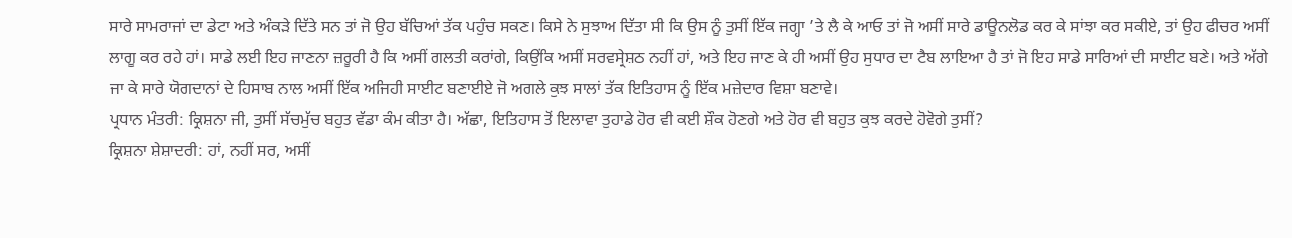ਸਾਰੇ ਸਾਮਰਾਜਾਂ ਦਾ ਡੇਟਾ ਅਤੇ ਅੰਕੜੇ ਦਿੱਤੇ ਸਨ ਤਾਂ ਜੋ ਉਹ ਬੱਚਿਆਂ ਤੱਕ ਪਹੁੰਚ ਸਕਣ। ਕਿਸੇ ਨੇ ਸੁਝਾਅ ਦਿੱਤਾ ਸੀ ਕਿ ਉਸ ਨੂੰ ਤੁਸੀਂ ਇੱਕ ਜਗ੍ਹਾ ’ਤੇ ਲੈ ਕੇ ਆਓ ਤਾਂ ਜੋ ਅਸੀਂ ਸਾਰੇ ਡਾਊਨਲੋਡ ਕਰ ਕੇ ਸਾਂਝਾ ਕਰ ਸਕੀਏ, ਤਾਂ ਉਹ ਫੀਚਰ ਅਸੀਂ ਲਾਗੂ ਕਰ ਰਹੇ ਹਾਂ। ਸਾਡੇ ਲਈ ਇਹ ਜਾਣਨਾ ਜ਼ਰੂਰੀ ਹੈ ਕਿ ਅਸੀਂ ਗਲਤੀ ਕਰਾਂਗੇ, ਕਿਉਂਕਿ ਅਸੀਂ ਸਰਵਸ੍ਰੇਸ਼ਠ ਨਹੀਂ ਹਾਂ, ਅਤੇ ਇਹ ਜਾਣ ਕੇ ਹੀ ਅਸੀਂ ਉਹ ਸੁਧਾਰ ਦਾ ਟੈਬ ਲਾਇਆ ਹੈ ਤਾਂ ਜੋ ਇਹ ਸਾਡੇ ਸਾਰਿਆਂ ਦੀ ਸਾਈਟ ਬਣੇ। ਅਤੇ ਅੱਗੇ ਜਾ ਕੇ ਸਾਰੇ ਯੋਗਦਾਨਾਂ ਦੇ ਹਿਸਾਬ ਨਾਲ ਅਸੀਂ ਇੱਕ ਅਜਿਹੀ ਸਾਈਟ ਬਣਾਈਏ ਜੋ ਅਗਲੇ ਕੁਝ ਸਾਲਾਂ ਤੱਕ ਇਤਿਹਾਸ ਨੂੰ ਇੱਕ ਮਜ਼ੇਦਾਰ ਵਿਸ਼ਾ ਬਣਾਵੇ।
ਪ੍ਰਧਾਨ ਮੰਤਰੀ: ਕ੍ਰਿਸ਼ਨਾ ਜੀ, ਤੁਸੀਂ ਸੱਚਮੁੱਚ ਬਹੁਤ ਵੱਡਾ ਕੰਮ ਕੀਤਾ ਹੈ। ਅੱਛਾ, ਇਤਿਹਾਸ ਤੋਂ ਇਲਾਵਾ ਤੁਹਾਡੇ ਹੋਰ ਵੀ ਕਈ ਸ਼ੌਕ ਹੋਣਗੇ ਅਤੇ ਹੋਰ ਵੀ ਬਹੁਤ ਕੁਝ ਕਰਦੇ ਹੋਵੋਗੇ ਤੁਸੀਂ?
ਕ੍ਰਿਸ਼ਨਾ ਸ਼ੇਸ਼ਾਦਰੀ: ਹਾਂ, ਨਹੀਂ ਸਰ, ਅਸੀਂ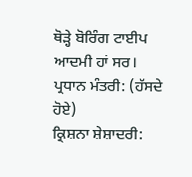ਥੋੜ੍ਹੇ ਬੋਰਿੰਗ ਟਾਈਪ ਆਦਮੀ ਹਾਂ ਸਰ।
ਪ੍ਰਧਾਨ ਮੰਤਰੀ: (ਹੱਸਦੇ ਹੋਏ)
ਕ੍ਰਿਸ਼ਨਾ ਸ਼ੇਸ਼ਾਦਰੀ: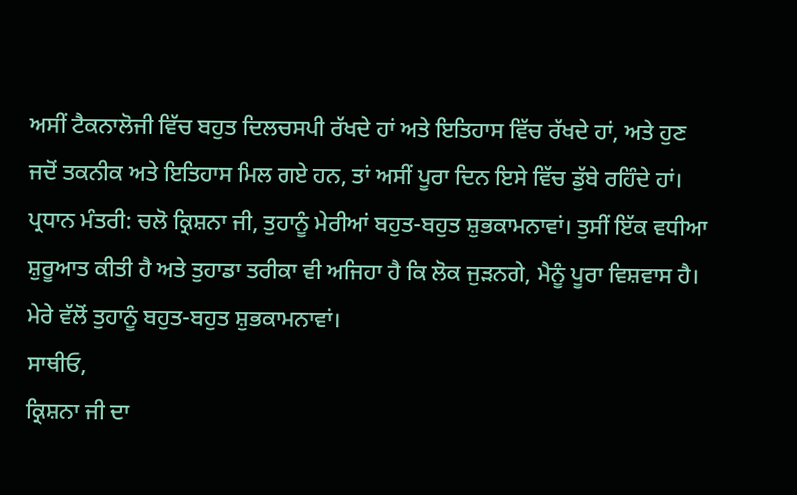ਅਸੀਂ ਟੈਕਨਾਲੋਜੀ ਵਿੱਚ ਬਹੁਤ ਦਿਲਚਸਪੀ ਰੱਖਦੇ ਹਾਂ ਅਤੇ ਇਤਿਹਾਸ ਵਿੱਚ ਰੱਖਦੇ ਹਾਂ, ਅਤੇ ਹੁਣ ਜਦੋਂ ਤਕਨੀਕ ਅਤੇ ਇਤਿਹਾਸ ਮਿਲ ਗਏ ਹਨ, ਤਾਂ ਅਸੀਂ ਪੂਰਾ ਦਿਨ ਇਸੇ ਵਿੱਚ ਡੁੱਬੇ ਰਹਿੰਦੇ ਹਾਂ।
ਪ੍ਰਧਾਨ ਮੰਤਰੀ: ਚਲੋ ਕ੍ਰਿਸ਼ਨਾ ਜੀ, ਤੁਹਾਨੂੰ ਮੇਰੀਆਂ ਬਹੁਤ-ਬਹੁਤ ਸ਼ੁਭਕਾਮਨਾਵਾਂ। ਤੁਸੀਂ ਇੱਕ ਵਧੀਆ ਸ਼ੁਰੂਆਤ ਕੀਤੀ ਹੈ ਅਤੇ ਤੁਹਾਡਾ ਤਰੀਕਾ ਵੀ ਅਜਿਹਾ ਹੈ ਕਿ ਲੋਕ ਜੁੜਨਗੇ, ਮੈਨੂੰ ਪੂਰਾ ਵਿਸ਼ਵਾਸ ਹੈ। ਮੇਰੇ ਵੱਲੋਂ ਤੁਹਾਨੂੰ ਬਹੁਤ-ਬਹੁਤ ਸ਼ੁਭਕਾਮਨਾਵਾਂ।
ਸਾਥੀਓ,
ਕ੍ਰਿਸ਼ਨਾ ਜੀ ਦਾ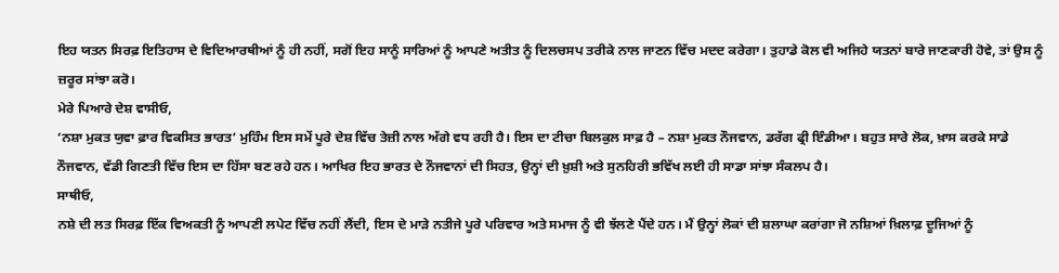ਇਹ ਯਤਨ ਸਿਰਫ਼ ਇਤਿਹਾਸ ਦੇ ਵਿਦਿਆਰਥੀਆਂ ਨੂੰ ਹੀ ਨਹੀਂ, ਸਗੋਂ ਇਹ ਸਾਨੂੰ ਸਾਰਿਆਂ ਨੂੰ ਆਪਣੇ ਅਤੀਤ ਨੂੰ ਦਿਲਚਸਪ ਤਰੀਕੇ ਨਾਲ ਜਾਣਨ ਵਿੱਚ ਮਦਦ ਕਰੇਗਾ। ਤੁਹਾਡੇ ਕੋਲ ਵੀ ਅਜਿਹੇ ਯਤਨਾਂ ਬਾਰੇ ਜਾਣਕਾਰੀ ਹੋਵੇ, ਤਾਂ ਉਸ ਨੂੰ ਜ਼ਰੂਰ ਸਾਂਝਾ ਕਰੋ।
ਮੇਰੇ ਪਿਆਰੇ ਦੇਸ਼ ਵਾਸੀਓ,
‘ਨਸ਼ਾ ਮੁਕਤ ਯੁਵਾ ਫ਼ਾਰ ਵਿਕਸਿਤ ਭਾਰਤ’ ਮੁਹਿੰਮ ਇਸ ਸਮੇਂ ਪੂਰੇ ਦੇਸ਼ ਵਿੱਚ ਤੇਜ਼ੀ ਨਾਲ ਅੱਗੇ ਵਧ ਰਹੀ ਹੈ। ਇਸ ਦਾ ਟੀਚਾ ਬਿਲਕੁਲ ਸਾਫ਼ ਹੈ – ਨਸ਼ਾ ਮੁਕਤ ਨੌਜਵਾਨ, ਡਰੱਗ ਫ੍ਰੀ ਇੰਡੀਆ। ਬਹੁਤ ਸਾਰੇ ਲੋਕ, ਖ਼ਾਸ ਕਰਕੇ ਸਾਡੇ ਨੌਜਵਾਨ, ਵੱਡੀ ਗਿਣਤੀ ਵਿੱਚ ਇਸ ਦਾ ਹਿੱਸਾ ਬਣ ਰਹੇ ਹਨ। ਆਖਿਰ ਇਹ ਭਾਰਤ ਦੇ ਨੌਜਵਾਨਾਂ ਦੀ ਸਿਹਤ, ਉਨ੍ਹਾਂ ਦੀ ਖ਼ੁਸ਼ੀ ਅਤੇ ਸੁਨਹਿਰੀ ਭਵਿੱਖ ਲਈ ਹੀ ਸਾਡਾ ਸਾਂਝਾ ਸੰਕਲਪ ਹੈ।
ਸਾਥੀਓ,
ਨਸ਼ੇ ਦੀ ਲਤ ਸਿਰਫ਼ ਇੱਕ ਵਿਅਕਤੀ ਨੂੰ ਆਪਣੀ ਲਪੇਟ ਵਿੱਚ ਨਹੀਂ ਲੈਂਦੀ, ਇਸ ਦੇ ਮਾੜੇ ਨਤੀਜੇ ਪੂਰੇ ਪਰਿਵਾਰ ਅਤੇ ਸਮਾਜ ਨੂੰ ਵੀ ਝੱਲਣੇ ਪੈਂਦੇ ਹਨ। ਮੈਂ ਉਨ੍ਹਾਂ ਲੋਕਾਂ ਦੀ ਸ਼ਲਾਘਾ ਕਰਾਂਗਾ ਜੋ ਨਸ਼ਿਆਂ ਖ਼ਿਲਾਫ਼ ਦੂਜਿਆਂ ਨੂੰ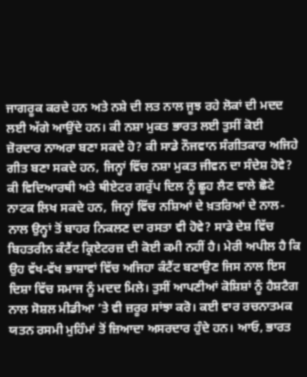ਜਾਗਰੂਕ ਕਰਦੇ ਹਨ ਅਤੇ ਨਸ਼ੇ ਦੀ ਲਤ ਨਾਲ ਜੂਝ ਰਹੇ ਲੋਕਾਂ ਦੀ ਮਦਦ ਲਈ ਅੱਗੇ ਆਉਂਦੇ ਹਨ। ਕੀ ਨਸ਼ਾ ਮੁਕਤ ਭਾਰਤ ਲਈ ਤੁਸੀਂ ਕੋਈ ਜ਼ੋਰਦਾਰ ਨਾਅਰਾ ਬਣਾ ਸਕਦੇ ਹੋ? ਕੀ ਸਾਡੇ ਨੌਜਵਾਨ ਸੰਗੀਤਕਾਰ ਅਜਿਹੇ ਗੀਤ ਬਣਾ ਸਕਦੇ ਹਨ, ਜਿਨ੍ਹਾਂ ਵਿੱਚ ਨਸ਼ਾ ਮੁਕਤ ਜੀਵਨ ਦਾ ਸੰਦੇਸ਼ ਹੋਵੇ? ਕੀ ਵਿਦਿਆਰਥੀ ਅਤੇ ਥੀਏਟਰ ਗਰੁੱਪ ਦਿਲ ਨੂੰ ਛੂਹ ਲੈਣ ਵਾਲੇ ਛੋਟੇ ਨਾਟਕ ਲਿਖ ਸਕਦੇ ਹਨ, ਜਿਨ੍ਹਾਂ ਵਿੱਚ ਨਸ਼ਿਆਂ ਦੇ ਖ਼ਤਰਿਆਂ ਦੇ ਨਾਲ-ਨਾਲ ਉਨ੍ਹਾਂ ਤੋਂ ਬਾਹਰ ਨਿਕਲਣ ਦਾ ਰਸਤਾ ਵੀ ਹੋਵੇ? ਸਾਡੇ ਦੇਸ਼ ਵਿੱਚ ਬਿਹਤਰੀਨ ਕੰਟੈਂਟ ਕ੍ਰਿਏਟਰਜ਼ ਦੀ ਕੋਈ ਕਮੀ ਨਹੀਂ ਹੈ। ਮੇਰੀ ਅਪੀਲ ਹੈ ਕਿ ਉਹ ਵੱਖ-ਵੱਖ ਭਾਸ਼ਾਵਾਂ ਵਿੱਚ ਅਜਿਹਾ ਕੰਟੈਂਟ ਬਣਾਉਣ ਜਿਸ ਨਾਲ ਇਸ ਦਿਸ਼ਾ ਵਿੱਚ ਸਮਾਜ ਨੂੰ ਮਦਦ ਮਿਲੇ। ਤੁਸੀਂ ਆਪਣੀਆਂ ਕੋਸ਼ਿਸ਼ਾਂ ਨੂੰ ਹੈਸ਼ਟੈਗ ਨਾਲ ਸੋਸ਼ਲ ਮੀਡੀਆ ’ਤੇ ਵੀ ਜ਼ਰੂਰ ਸਾਂਝਾ ਕਰੋ। ਕਈ ਵਾਰ ਰਚਨਾਤਮਕ ਯਤਨ ਰਸਮੀ ਮੁਹਿੰਮਾਂ ਤੋਂ ਜ਼ਿਆਦਾ ਅਸਰਦਾਰ ਹੁੰਦੇ ਹਨ। ਆਓ, ਭਾਰਤ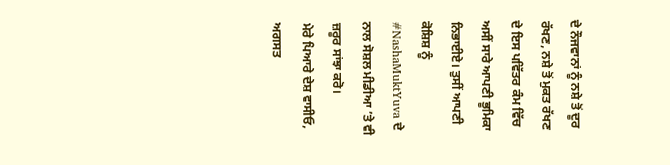ਦੇ ਨੌਜਵਾਨਾਂ ਨੂੰ ਨਸ਼ੇ ਤੋਂ ਦੂਰ ਰੱਖਣ, ਨਸ਼ੇ ਤੋਂ ਮੁਕਤ ਰੱਖਣ ਦੇ ਇਸ ਪਵਿੱਤਰ ਕੰਮ ਵਿੱਚ ਅਸੀਂ ਸਾਰੇ ਆਪਣੀ ਭੂਮਿਕਾ ਨਿਭਾਈਏ। ਤੁਸੀਂ ਆਪਣੀ ਕੋਸ਼ਿਸ਼ ਨੂੰ #NashaMuktYuva ਦੇ ਨਾਲ ਸੋਸ਼ਲ ਮੀਡੀਆ ’ਤੇ ਵੀ ਜ਼ਰੂਰ ਸਾਂਝਾ ਕਰੋ।
ਮੇਰੇ ਪਿਆਰੇ ਦੇਸ਼ ਵਾਸੀਓ,
ਅਗਸਤ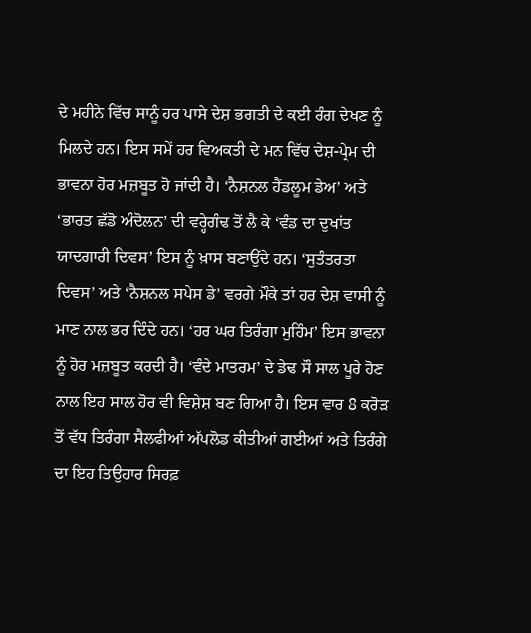ਦੇ ਮਹੀਨੇ ਵਿੱਚ ਸਾਨੂੰ ਹਰ ਪਾਸੇ ਦੇਸ਼ ਭਗਤੀ ਦੇ ਕਈ ਰੰਗ ਦੇਖਣ ਨੂੰ ਮਿਲਦੇ ਹਨ। ਇਸ ਸਮੇਂ ਹਰ ਵਿਅਕਤੀ ਦੇ ਮਨ ਵਿੱਚ ਦੇਸ਼-ਪ੍ਰੇਮ ਦੀ ਭਾਵਨਾ ਹੋਰ ਮਜ਼ਬੂਤ ਹੋ ਜਾਂਦੀ ਹੈ। ‘ਨੈਸ਼ਨਲ ਹੈਂਡਲੂਮ ਡੇਅ’ ਅਤੇ ‘ਭਾਰਤ ਛੱਡੋ ਅੰਦੋਲਨ’ ਦੀ ਵਰ੍ਹੇਗੰਢ ਤੋਂ ਲੈ ਕੇ ‘ਵੰਡ ਦਾ ਦੁਖਾਂਤ ਯਾਦਗਾਰੀ ਦਿਵਸ’ ਇਸ ਨੂੰ ਖ਼ਾਸ ਬਣਾਉਂਦੇ ਹਨ। ‘ਸੁਤੰਤਰਤਾ ਦਿਵਸ’ ਅਤੇ ‘ਨੈਸ਼ਨਲ ਸਪੇਸ ਡੇ’ ਵਰਗੇ ਮੌਕੇ ਤਾਂ ਹਰ ਦੇਸ਼ ਵਾਸੀ ਨੂੰ ਮਾਣ ਨਾਲ ਭਰ ਦਿੰਦੇ ਹਨ। ‘ਹਰ ਘਰ ਤਿਰੰਗਾ ਮੁਹਿੰਮ’ ਇਸ ਭਾਵਨਾ ਨੂੰ ਹੋਰ ਮਜ਼ਬੂਤ ਕਰਦੀ ਹੈ। ‘ਵੰਦੇ ਮਾਤਰਮ’ ਦੇ ਡੇਢ ਸੌ ਸਾਲ ਪੂਰੇ ਹੋਣ ਨਾਲ ਇਹ ਸਾਲ ਹੋਰ ਵੀ ਵਿਸ਼ੇਸ਼ ਬਣ ਗਿਆ ਹੈ। ਇਸ ਵਾਰ 8 ਕਰੋੜ ਤੋਂ ਵੱਧ ਤਿਰੰਗਾ ਸੈਲਫੀਆਂ ਅੱਪਲੋਡ ਕੀਤੀਆਂ ਗਈਆਂ ਅਤੇ ਤਿਰੰਗੇ ਦਾ ਇਹ ਤਿਉਹਾਰ ਸਿਰਫ਼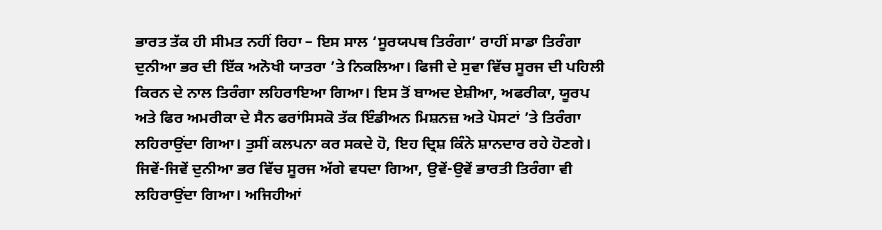ਭਾਰਤ ਤੱਕ ਹੀ ਸੀਮਤ ਨਹੀਂ ਰਿਹਾ – ਇਸ ਸਾਲ ‘ਸੂਰਯਪਥ ਤਿਰੰਗਾ’ ਰਾਹੀਂ ਸਾਡਾ ਤਿਰੰਗਾ ਦੁਨੀਆ ਭਰ ਦੀ ਇੱਕ ਅਨੋਖੀ ਯਾਤਰਾ ’ਤੇ ਨਿਕਲਿਆ। ਫਿਜੀ ਦੇ ਸੁਵਾ ਵਿੱਚ ਸੂਰਜ ਦੀ ਪਹਿਲੀ ਕਿਰਨ ਦੇ ਨਾਲ ਤਿਰੰਗਾ ਲਹਿਰਾਇਆ ਗਿਆ। ਇਸ ਤੋਂ ਬਾਅਦ ਏਸ਼ੀਆ, ਅਫਰੀਕਾ, ਯੂਰਪ ਅਤੇ ਫਿਰ ਅਮਰੀਕਾ ਦੇ ਸੈਨ ਫਰਾਂਸਿਸਕੋ ਤੱਕ ਇੰਡੀਅਨ ਮਿਸ਼ਨਜ਼ ਅਤੇ ਪੋਸਟਾਂ ’ਤੇ ਤਿਰੰਗਾ ਲਹਿਰਾਉਂਦਾ ਗਿਆ। ਤੁਸੀਂ ਕਲਪਨਾ ਕਰ ਸਕਦੇ ਹੋ, ਇਹ ਦ੍ਰਿਸ਼ ਕਿੰਨੇ ਸ਼ਾਨਦਾਰ ਰਹੇ ਹੋਣਗੇ। ਜਿਵੇਂ-ਜਿਵੇਂ ਦੁਨੀਆ ਭਰ ਵਿੱਚ ਸੂਰਜ ਅੱਗੇ ਵਧਦਾ ਗਿਆ, ਉਵੇਂ-ਉਵੇਂ ਭਾਰਤੀ ਤਿਰੰਗਾ ਵੀ ਲਹਿਰਾਉਂਦਾ ਗਿਆ। ਅਜਿਹੀਆਂ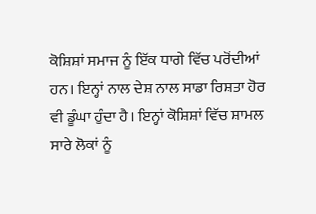ਕੋਸ਼ਿਸ਼ਾਂ ਸਮਾਜ ਨੂੰ ਇੱਕ ਧਾਗੇ ਵਿੱਚ ਪਰੋਂਦੀਆਂ ਹਨ। ਇਨ੍ਹਾਂ ਨਾਲ ਦੇਸ਼ ਨਾਲ ਸਾਡਾ ਰਿਸ਼ਤਾ ਹੋਰ ਵੀ ਡੂੰਘਾ ਹੁੰਦਾ ਹੈ। ਇਨ੍ਹਾਂ ਕੋਸ਼ਿਸ਼ਾਂ ਵਿੱਚ ਸ਼ਾਮਲ ਸਾਰੇ ਲੋਕਾਂ ਨੂੰ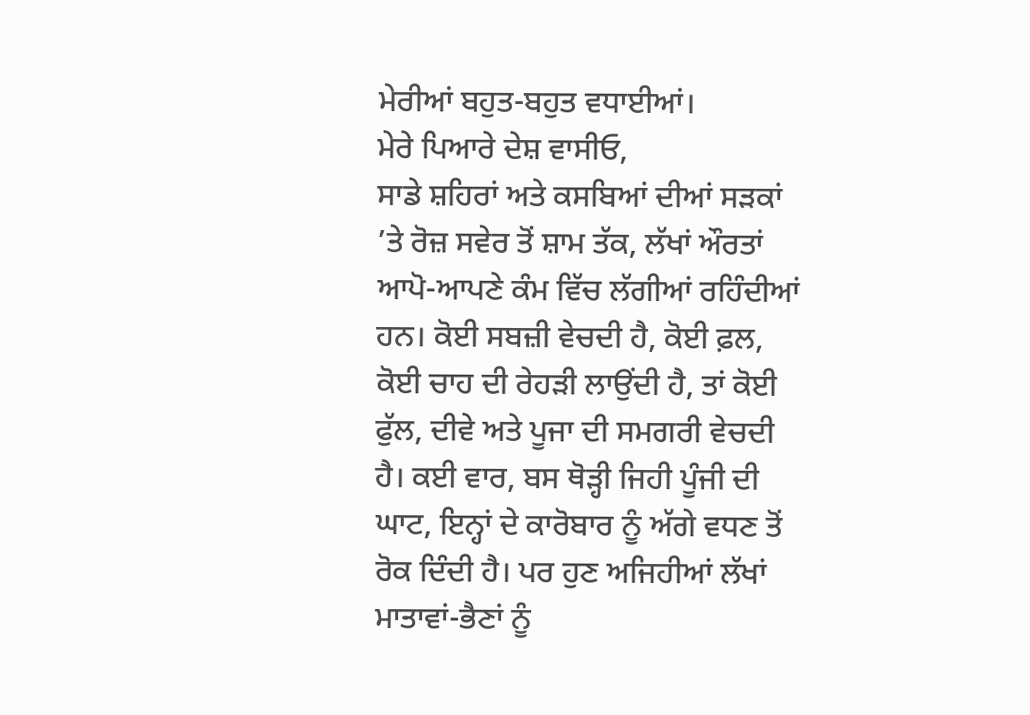ਮੇਰੀਆਂ ਬਹੁਤ-ਬਹੁਤ ਵਧਾਈਆਂ।
ਮੇਰੇ ਪਿਆਰੇ ਦੇਸ਼ ਵਾਸੀਓ,
ਸਾਡੇ ਸ਼ਹਿਰਾਂ ਅਤੇ ਕਸਬਿਆਂ ਦੀਆਂ ਸੜਕਾਂ ’ਤੇ ਰੋਜ਼ ਸਵੇਰ ਤੋਂ ਸ਼ਾਮ ਤੱਕ, ਲੱਖਾਂ ਔਰਤਾਂ ਆਪੋ-ਆਪਣੇ ਕੰਮ ਵਿੱਚ ਲੱਗੀਆਂ ਰਹਿੰਦੀਆਂ ਹਨ। ਕੋਈ ਸਬਜ਼ੀ ਵੇਚਦੀ ਹੈ, ਕੋਈ ਫ਼ਲ, ਕੋਈ ਚਾਹ ਦੀ ਰੇਹੜੀ ਲਾਉਂਦੀ ਹੈ, ਤਾਂ ਕੋਈ ਫੁੱਲ, ਦੀਵੇ ਅਤੇ ਪੂਜਾ ਦੀ ਸਮਗਰੀ ਵੇਚਦੀ ਹੈ। ਕਈ ਵਾਰ, ਬਸ ਥੋੜ੍ਹੀ ਜਿਹੀ ਪੂੰਜੀ ਦੀ ਘਾਟ, ਇਨ੍ਹਾਂ ਦੇ ਕਾਰੋਬਾਰ ਨੂੰ ਅੱਗੇ ਵਧਣ ਤੋਂ ਰੋਕ ਦਿੰਦੀ ਹੈ। ਪਰ ਹੁਣ ਅਜਿਹੀਆਂ ਲੱਖਾਂ ਮਾਤਾਵਾਂ-ਭੈਣਾਂ ਨੂੰ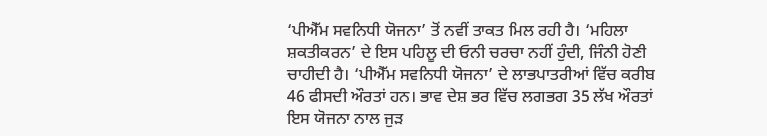‘ਪੀਐੱਮ ਸਵਨਿਧੀ ਯੋਜਨਾ’ ਤੋਂ ਨਵੀਂ ਤਾਕਤ ਮਿਲ ਰਹੀ ਹੈ। ‘ਮਹਿਲਾ ਸ਼ਕਤੀਕਰਨ’ ਦੇ ਇਸ ਪਹਿਲੂ ਦੀ ਓਨੀ ਚਰਚਾ ਨਹੀਂ ਹੁੰਦੀ, ਜਿੰਨੀ ਹੋਣੀ ਚਾਹੀਦੀ ਹੈ। ‘ਪੀਐੱਮ ਸਵਨਿਧੀ ਯੋਜਨਾ’ ਦੇ ਲਾਭਪਾਤਰੀਆਂ ਵਿੱਚ ਕਰੀਬ 46 ਫੀਸਦੀ ਔਰਤਾਂ ਹਨ। ਭਾਵ ਦੇਸ਼ ਭਰ ਵਿੱਚ ਲਗਭਗ 35 ਲੱਖ ਔਰਤਾਂ ਇਸ ਯੋਜਨਾ ਨਾਲ ਜੁੜ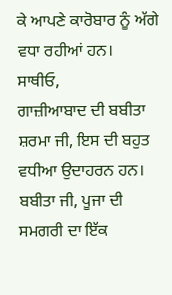ਕੇ ਆਪਣੇ ਕਾਰੋਬਾਰ ਨੂੰ ਅੱਗੇ ਵਧਾ ਰਹੀਆਂ ਹਨ।
ਸਾਥੀਓ,
ਗਾਜ਼ੀਆਬਾਦ ਦੀ ਬਬੀਤਾ ਸ਼ਰਮਾ ਜੀ, ਇਸ ਦੀ ਬਹੁਤ ਵਧੀਆ ਉਦਾਹਰਨ ਹਨ। ਬਬੀਤਾ ਜੀ, ਪੂਜਾ ਦੀ ਸਮਗਰੀ ਦਾ ਇੱਕ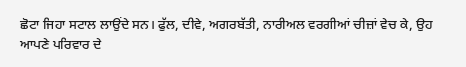ਛੋਟਾ ਜਿਹਾ ਸਟਾਲ ਲਾਉਂਦੇ ਸਨ। ਫੁੱਲ, ਦੀਵੇ, ਅਗਰਬੱਤੀ, ਨਾਰੀਅਲ ਵਰਗੀਆਂ ਚੀਜ਼ਾਂ ਵੇਚ ਕੇ, ਉਹ ਆਪਣੇ ਪਰਿਵਾਰ ਦੇ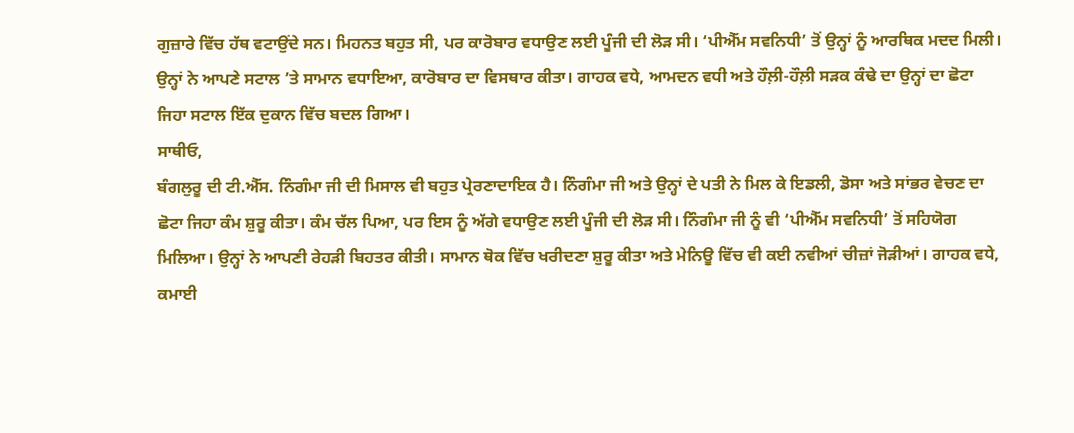ਗੁਜ਼ਾਰੇ ਵਿੱਚ ਹੱਥ ਵਟਾਉਂਦੇ ਸਨ। ਮਿਹਨਤ ਬਹੁਤ ਸੀ, ਪਰ ਕਾਰੋਬਾਰ ਵਧਾਉਣ ਲਈ ਪੂੰਜੀ ਦੀ ਲੋੜ ਸੀ। ‘ਪੀਐੱਮ ਸਵਨਿਧੀ’ ਤੋਂ ਉਨ੍ਹਾਂ ਨੂੰ ਆਰਥਿਕ ਮਦਦ ਮਿਲੀ। ਉਨ੍ਹਾਂ ਨੇ ਆਪਣੇ ਸਟਾਲ ’ਤੇ ਸਾਮਾਨ ਵਧਾਇਆ, ਕਾਰੋਬਾਰ ਦਾ ਵਿਸਥਾਰ ਕੀਤਾ। ਗਾਹਕ ਵਧੇ, ਆਮਦਨ ਵਧੀ ਅਤੇ ਹੌਲ਼ੀ-ਹੌਲ਼ੀ ਸੜਕ ਕੰਢੇ ਦਾ ਉਨ੍ਹਾਂ ਦਾ ਛੋਟਾ ਜਿਹਾ ਸਟਾਲ ਇੱਕ ਦੁਕਾਨ ਵਿੱਚ ਬਦਲ ਗਿਆ।
ਸਾਥੀਓ,
ਬੰਗਲੁਰੂ ਦੀ ਟੀ.ਐੱਸ. ਨਿੰਗੰਮਾ ਜੀ ਦੀ ਮਿਸਾਲ ਵੀ ਬਹੁਤ ਪ੍ਰੇਰਣਾਦਾਇਕ ਹੈ। ਨਿੰਗੰਮਾ ਜੀ ਅਤੇ ਉਨ੍ਹਾਂ ਦੇ ਪਤੀ ਨੇ ਮਿਲ ਕੇ ਇਡਲੀ, ਡੋਸਾ ਅਤੇ ਸਾਂਭਰ ਵੇਚਣ ਦਾ ਛੋਟਾ ਜਿਹਾ ਕੰਮ ਸ਼ੁਰੂ ਕੀਤਾ। ਕੰਮ ਚੱਲ ਪਿਆ, ਪਰ ਇਸ ਨੂੰ ਅੱਗੇ ਵਧਾਉਣ ਲਈ ਪੂੰਜੀ ਦੀ ਲੋੜ ਸੀ। ਨਿੰਗੰਮਾ ਜੀ ਨੂੰ ਵੀ ‘ਪੀਐੱਮ ਸਵਨਿਧੀ’ ਤੋਂ ਸਹਿਯੋਗ ਮਿਲਿਆ। ਉਨ੍ਹਾਂ ਨੇ ਆਪਣੀ ਰੇਹੜੀ ਬਿਹਤਰ ਕੀਤੀ। ਸਾਮਾਨ ਥੋਕ ਵਿੱਚ ਖਰੀਦਣਾ ਸ਼ੁਰੂ ਕੀਤਾ ਅਤੇ ਮੇਨਿਊ ਵਿੱਚ ਵੀ ਕਈ ਨਵੀਆਂ ਚੀਜ਼ਾਂ ਜੋੜੀਆਂ। ਗਾਹਕ ਵਧੇ, ਕਮਾਈ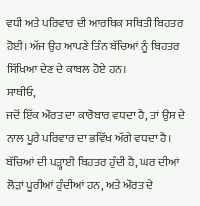ਵਧੀ ਅਤੇ ਪਰਿਵਾਰ ਦੀ ਆਰਥਿਕ ਸਥਿਤੀ ਬਿਹਤਰ ਹੋਈ। ਅੱਜ ਉਹ ਆਪਣੇ ਤਿੰਨ ਬੱਚਿਆਂ ਨੂੰ ਬਿਹਤਰ ਸਿੱਖਿਆ ਦੇਣ ਦੇ ਕਾਬਲ ਹੋਏ ਹਨ।
ਸਾਥੀਓ,
ਜਦੋਂ ਇੱਕ ਔਰਤ ਦਾ ਕਾਰੋਬਾਰ ਵਧਦਾ ਹੈ, ਤਾਂ ਉਸ ਦੇ ਨਾਲ ਪੂਰੇ ਪਰਿਵਾਰ ਦਾ ਭਵਿੱਖ ਅੱਗੇ ਵਧਦਾ ਹੈ। ਬੱਚਿਆਂ ਦੀ ਪੜ੍ਹਾਈ ਬਿਹਤਰ ਹੁੰਦੀ ਹੈ, ਘਰ ਦੀਆਂ ਲੋੜਾਂ ਪੂਰੀਆਂ ਹੁੰਦੀਆਂ ਹਨ, ਅਤੇ ਔਰਤ ਦੇ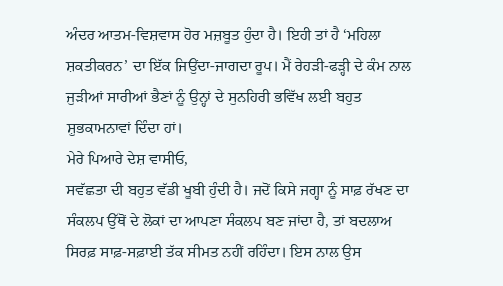ਅੰਦਰ ਆਤਮ-ਵਿਸ਼ਵਾਸ ਹੋਰ ਮਜ਼ਬੂਤ ਹੁੰਦਾ ਹੈ। ਇਹੀ ਤਾਂ ਹੈ ‘ਮਹਿਲਾ ਸ਼ਕਤੀਕਰਨ’ ਦਾ ਇੱਕ ਜਿਉਂਦਾ-ਜਾਗਦਾ ਰੂਪ। ਮੈਂ ਰੇਹੜੀ-ਫੜ੍ਹੀ ਦੇ ਕੰਮ ਨਾਲ ਜੁੜੀਆਂ ਸਾਰੀਆਂ ਭੈਣਾਂ ਨੂੰ ਉਨ੍ਹਾਂ ਦੇ ਸੁਨਹਿਰੀ ਭਵਿੱਖ ਲਈ ਬਹੁਤ ਸ਼ੁਭਕਾਮਨਾਵਾਂ ਦਿੰਦਾ ਹਾਂ।
ਮੇਰੇ ਪਿਆਰੇ ਦੇਸ਼ ਵਾਸੀਓ,
ਸਵੱਛਤਾ ਦੀ ਬਹੁਤ ਵੱਡੀ ਖੂਬੀ ਹੁੰਦੀ ਹੈ। ਜਦੋਂ ਕਿਸੇ ਜਗ੍ਹਾ ਨੂੰ ਸਾਫ਼ ਰੱਖਣ ਦਾ ਸੰਕਲਪ ਉੱਥੋਂ ਦੇ ਲੋਕਾਂ ਦਾ ਆਪਣਾ ਸੰਕਲਪ ਬਣ ਜਾਂਦਾ ਹੈ, ਤਾਂ ਬਦਲਾਅ ਸਿਰਫ਼ ਸਾਫ਼-ਸਫ਼ਾਈ ਤੱਕ ਸੀਮਤ ਨਹੀਂ ਰਹਿੰਦਾ। ਇਸ ਨਾਲ ਉਸ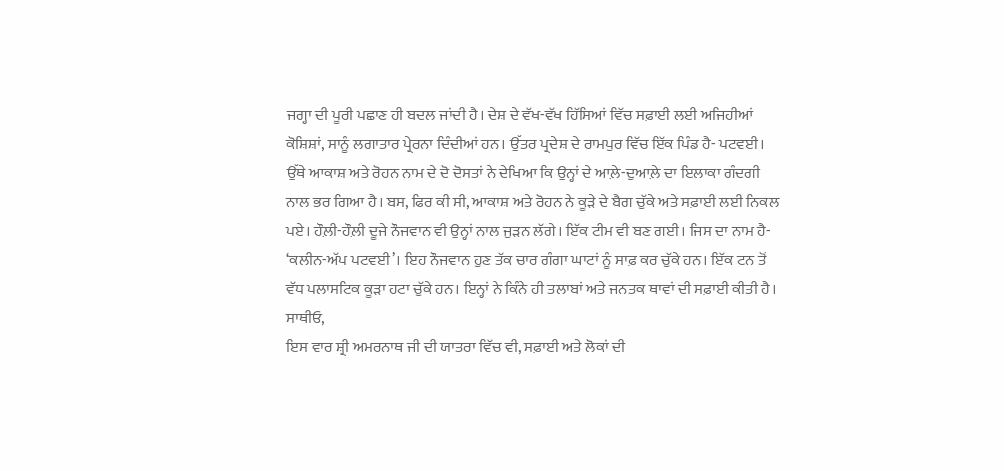ਜਗ੍ਹਾ ਦੀ ਪੂਰੀ ਪਛਾਣ ਹੀ ਬਦਲ ਜਾਂਦੀ ਹੈ। ਦੇਸ਼ ਦੇ ਵੱਖ-ਵੱਖ ਹਿੱਸਿਆਂ ਵਿੱਚ ਸਫ਼ਾਈ ਲਈ ਅਜਿਹੀਆਂ ਕੋਸ਼ਿਸ਼ਾਂ, ਸਾਨੂੰ ਲਗਾਤਾਰ ਪ੍ਰੇਰਨਾ ਦਿੰਦੀਆਂ ਹਨ। ਉੱਤਰ ਪ੍ਰਦੇਸ਼ ਦੇ ਰਾਮਪੁਰ ਵਿੱਚ ਇੱਕ ਪਿੰਡ ਹੈ- ਪਟਵਈ। ਉੱਥੇ ਆਕਾਸ਼ ਅਤੇ ਰੋਹਨ ਨਾਮ ਦੇ ਦੋ ਦੋਸਤਾਂ ਨੇ ਦੇਖਿਆ ਕਿ ਉਨ੍ਹਾਂ ਦੇ ਆਲ਼ੇ-ਦੁਆਲ਼ੇ ਦਾ ਇਲਾਕਾ ਗੰਦਗੀ ਨਾਲ ਭਰ ਗਿਆ ਹੈ। ਬਸ, ਫਿਰ ਕੀ ਸੀ, ਆਕਾਸ਼ ਅਤੇ ਰੋਹਨ ਨੇ ਕੂੜੇ ਦੇ ਬੈਗ ਚੁੱਕੇ ਅਤੇ ਸਫ਼ਾਈ ਲਈ ਨਿਕਲ ਪਏ। ਹੌਲ਼ੀ-ਹੌਲ਼ੀ ਦੂਜੇ ਨੌਜਵਾਨ ਵੀ ਉਨ੍ਹਾਂ ਨਾਲ ਜੁੜਨ ਲੱਗੇ। ਇੱਕ ਟੀਮ ਵੀ ਬਣ ਗਈ। ਜਿਸ ਦਾ ਨਾਮ ਹੈ- ‘ਕਲੀਨ-ਅੱਪ ਪਟਵਈ’। ਇਹ ਨੌਜਵਾਨ ਹੁਣ ਤੱਕ ਚਾਰ ਗੰਗਾ ਘਾਟਾਂ ਨੂੰ ਸਾਫ਼ ਕਰ ਚੁੱਕੇ ਹਨ। ਇੱਕ ਟਨ ਤੋਂ ਵੱਧ ਪਲਾਸਟਿਕ ਕੂੜਾ ਹਟਾ ਚੁੱਕੇ ਹਨ। ਇਨ੍ਹਾਂ ਨੇ ਕਿੰਨੇ ਹੀ ਤਲਾਬਾਂ ਅਤੇ ਜਨਤਕ ਥਾਵਾਂ ਦੀ ਸਫ਼ਾਈ ਕੀਤੀ ਹੈ।
ਸਾਥੀਓ,
ਇਸ ਵਾਰ ਸ਼੍ਰੀ ਅਮਰਨਾਥ ਜੀ ਦੀ ਯਾਤਰਾ ਵਿੱਚ ਵੀ, ਸਫ਼ਾਈ ਅਤੇ ਲੋਕਾਂ ਦੀ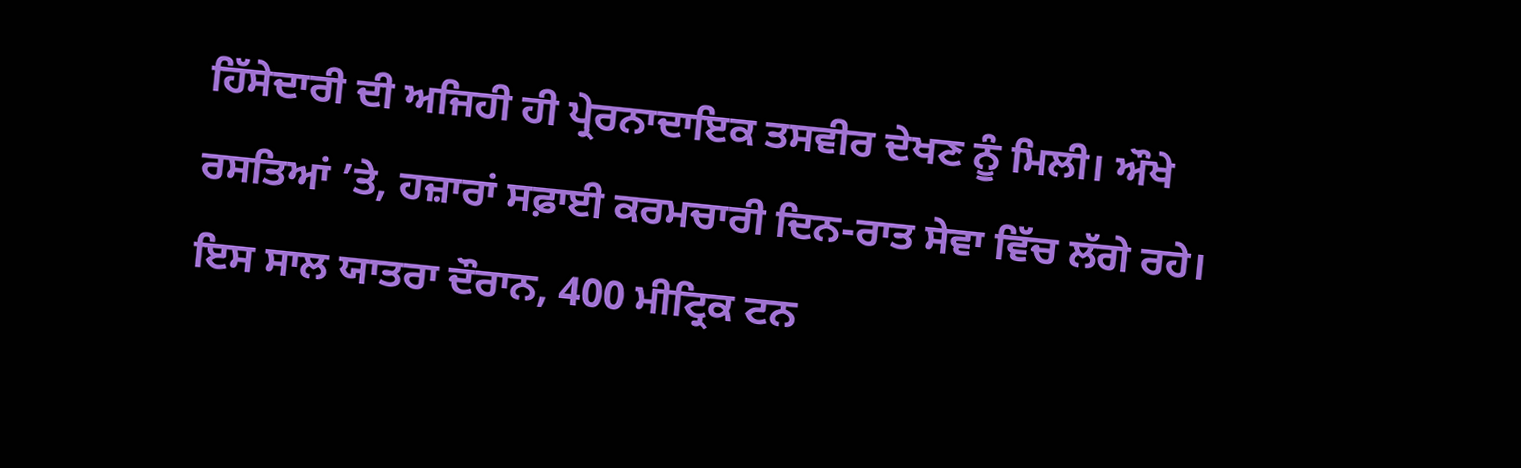ਹਿੱਸੇਦਾਰੀ ਦੀ ਅਜਿਹੀ ਹੀ ਪ੍ਰੇਰਨਾਦਾਇਕ ਤਸਵੀਰ ਦੇਖਣ ਨੂੰ ਮਿਲੀ। ਔਖੇ ਰਸਤਿਆਂ ’ਤੇ, ਹਜ਼ਾਰਾਂ ਸਫ਼ਾਈ ਕਰਮਚਾਰੀ ਦਿਨ-ਰਾਤ ਸੇਵਾ ਵਿੱਚ ਲੱਗੇ ਰਹੇ। ਇਸ ਸਾਲ ਯਾਤਰਾ ਦੌਰਾਨ, 400 ਮੀਟ੍ਰਿਕ ਟਨ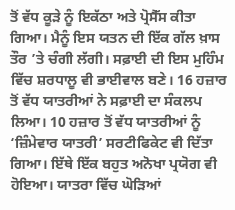ਤੋਂ ਵੱਧ ਕੂੜੇ ਨੂੰ ਇਕੱਠਾ ਅਤੇ ਪ੍ਰੋਸੈੱਸ ਕੀਤਾ ਗਿਆ। ਮੈਨੂੰ ਇਸ ਯਤਨ ਦੀ ਇੱਕ ਗੱਲ ਖ਼ਾਸ ਤੌਰ ’ਤੇ ਚੰਗੀ ਲੱਗੀ। ਸਫ਼ਾਈ ਦੀ ਇਸ ਮੁਹਿੰਮ ਵਿੱਚ ਸ਼ਰਧਾਲੂ ਵੀ ਭਾਈਵਾਲ ਬਣੇ। 16 ਹਜ਼ਾਰ ਤੋਂ ਵੱਧ ਯਾਤਰੀਆਂ ਨੇ ਸਫ਼ਾਈ ਦਾ ਸੰਕਲਪ ਲਿਆ। 10 ਹਜ਼ਾਰ ਤੋਂ ਵੱਧ ਯਾਤਰੀਆਂ ਨੂੰ ‘ਜ਼ਿੰਮੇਵਾਰ ਯਾਤਰੀ’ ਸਰਟੀਫਿਕੇਟ ਵੀ ਦਿੱਤਾ ਗਿਆ। ਇੱਥੇ ਇੱਕ ਬਹੁਤ ਅਨੋਖਾ ਪ੍ਰਯੋਗ ਵੀ ਹੋਇਆ। ਯਾਤਰਾ ਵਿੱਚ ਘੋੜਿਆਂ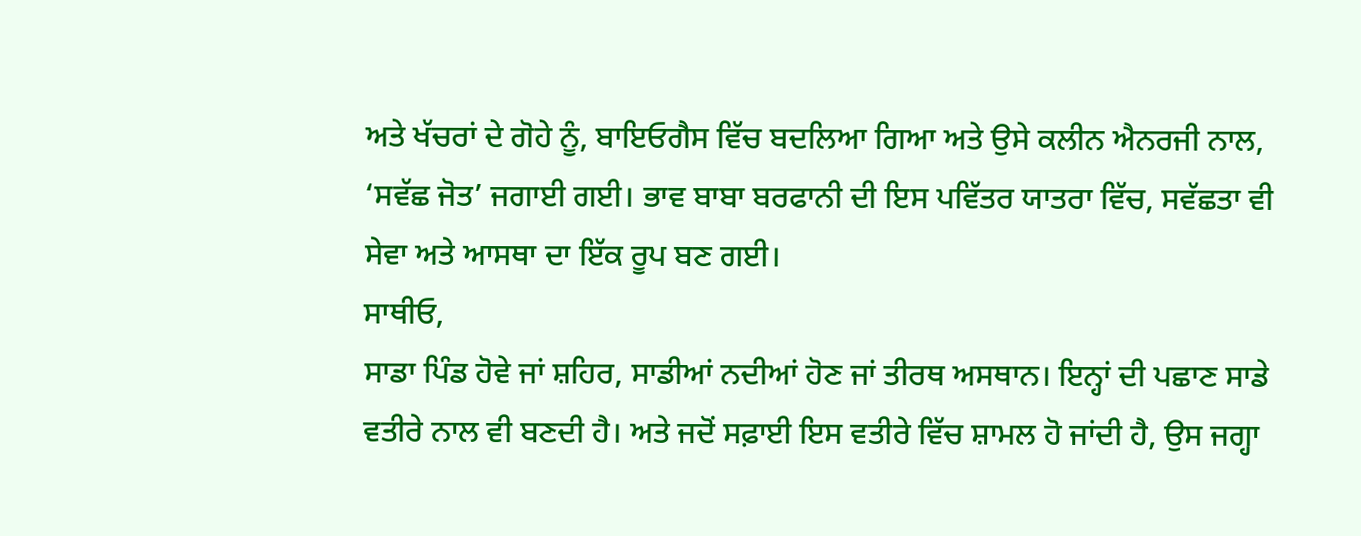ਅਤੇ ਖੱਚਰਾਂ ਦੇ ਗੋਹੇ ਨੂੰ, ਬਾਇਓਗੈਸ ਵਿੱਚ ਬਦਲਿਆ ਗਿਆ ਅਤੇ ਉਸੇ ਕਲੀਨ ਐਨਰਜੀ ਨਾਲ, ‘ਸਵੱਛ ਜੋਤ’ ਜਗਾਈ ਗਈ। ਭਾਵ ਬਾਬਾ ਬਰਫਾਨੀ ਦੀ ਇਸ ਪਵਿੱਤਰ ਯਾਤਰਾ ਵਿੱਚ, ਸਵੱਛਤਾ ਵੀ ਸੇਵਾ ਅਤੇ ਆਸਥਾ ਦਾ ਇੱਕ ਰੂਪ ਬਣ ਗਈ।
ਸਾਥੀਓ,
ਸਾਡਾ ਪਿੰਡ ਹੋਵੇ ਜਾਂ ਸ਼ਹਿਰ, ਸਾਡੀਆਂ ਨਦੀਆਂ ਹੋਣ ਜਾਂ ਤੀਰਥ ਅਸਥਾਨ। ਇਨ੍ਹਾਂ ਦੀ ਪਛਾਣ ਸਾਡੇ ਵਤੀਰੇ ਨਾਲ ਵੀ ਬਣਦੀ ਹੈ। ਅਤੇ ਜਦੋਂ ਸਫ਼ਾਈ ਇਸ ਵਤੀਰੇ ਵਿੱਚ ਸ਼ਾਮਲ ਹੋ ਜਾਂਦੀ ਹੈ, ਉਸ ਜਗ੍ਹਾ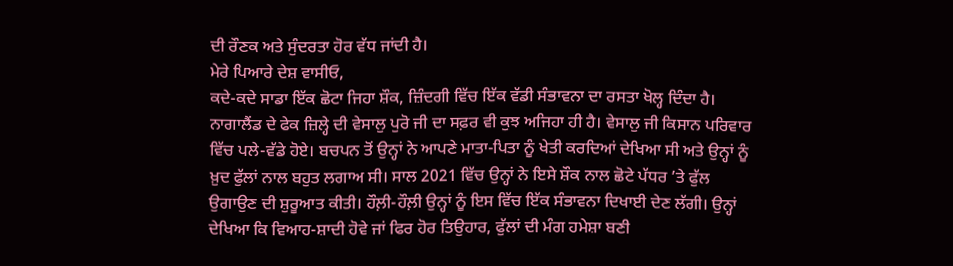ਦੀ ਰੌਣਕ ਅਤੇ ਸੁੰਦਰਤਾ ਹੋਰ ਵੱਧ ਜਾਂਦੀ ਹੈ।
ਮੇਰੇ ਪਿਆਰੇ ਦੇਸ਼ ਵਾਸੀਓ,
ਕਦੇ-ਕਦੇ ਸਾਡਾ ਇੱਕ ਛੋਟਾ ਜਿਹਾ ਸ਼ੌਕ, ਜ਼ਿੰਦਗੀ ਵਿੱਚ ਇੱਕ ਵੱਡੀ ਸੰਭਾਵਨਾ ਦਾ ਰਸਤਾ ਖੋਲ੍ਹ ਦਿੰਦਾ ਹੈ। ਨਾਗਾਲੈਂਡ ਦੇ ਫੇਕ ਜ਼ਿਲ੍ਹੇ ਦੀ ਵੇਸਾਲੁ ਪੁਰੋ ਜੀ ਦਾ ਸਫ਼ਰ ਵੀ ਕੁਝ ਅਜਿਹਾ ਹੀ ਹੈ। ਵੇਸਾਲੁ ਜੀ ਕਿਸਾਨ ਪਰਿਵਾਰ ਵਿੱਚ ਪਲੇ-ਵੱਡੇ ਹੋਏ। ਬਚਪਨ ਤੋਂ ਉਨ੍ਹਾਂ ਨੇ ਆਪਣੇ ਮਾਤਾ-ਪਿਤਾ ਨੂੰ ਖੇਤੀ ਕਰਦਿਆਂ ਦੇਖਿਆ ਸੀ ਅਤੇ ਉਨ੍ਹਾਂ ਨੂੰ ਖ਼ੁਦ ਫੁੱਲਾਂ ਨਾਲ ਬਹੁਤ ਲਗਾਅ ਸੀ। ਸਾਲ 2021 ਵਿੱਚ ਉਨ੍ਹਾਂ ਨੇ ਇਸੇ ਸ਼ੌਕ ਨਾਲ ਛੋਟੇ ਪੱਧਰ ’ਤੇ ਫੁੱਲ ਉਗਾਉਣ ਦੀ ਸ਼ੁਰੂਆਤ ਕੀਤੀ। ਹੌਲ਼ੀ-ਹੌਲ਼ੀ ਉਨ੍ਹਾਂ ਨੂੰ ਇਸ ਵਿੱਚ ਇੱਕ ਸੰਭਾਵਨਾ ਦਿਖਾਈ ਦੇਣ ਲੱਗੀ। ਉਨ੍ਹਾਂ ਦੇਖਿਆ ਕਿ ਵਿਆਹ-ਸ਼ਾਦੀ ਹੋਵੇ ਜਾਂ ਫਿਰ ਹੋਰ ਤਿਉਹਾਰ, ਫੁੱਲਾਂ ਦੀ ਮੰਗ ਹਮੇਸ਼ਾ ਬਣੀ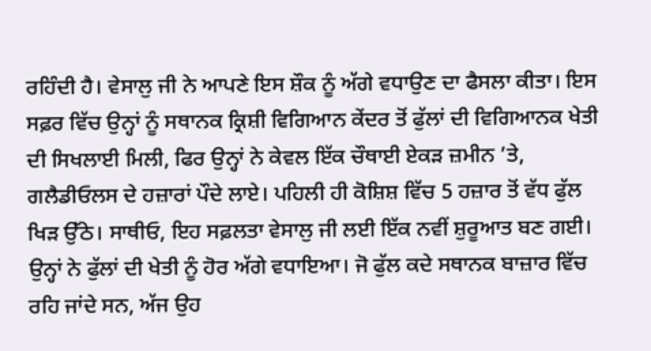ਰਹਿੰਦੀ ਹੈ। ਵੇਸਾਲੁ ਜੀ ਨੇ ਆਪਣੇ ਇਸ ਸ਼ੌਕ ਨੂੰ ਅੱਗੇ ਵਧਾਉਣ ਦਾ ਫੈਸਲਾ ਕੀਤਾ। ਇਸ ਸਫ਼ਰ ਵਿੱਚ ਉਨ੍ਹਾਂ ਨੂੰ ਸਥਾਨਕ ਕ੍ਰਿਸ਼ੀ ਵਿਗਿਆਨ ਕੇਂਦਰ ਤੋਂ ਫੁੱਲਾਂ ਦੀ ਵਿਗਿਆਨਕ ਖੇਤੀ ਦੀ ਸਿਖਲਾਈ ਮਿਲੀ, ਫਿਰ ਉਨ੍ਹਾਂ ਨੇ ਕੇਵਲ ਇੱਕ ਚੌਥਾਈ ਏਕੜ ਜ਼ਮੀਨ ’ਤੇ, ਗਲੈਡੀਓਲਸ ਦੇ ਹਜ਼ਾਰਾਂ ਪੌਦੇ ਲਾਏ। ਪਹਿਲੀ ਹੀ ਕੋਸ਼ਿਸ਼ ਵਿੱਚ 5 ਹਜ਼ਾਰ ਤੋਂ ਵੱਧ ਫੁੱਲ ਖਿੜ ਉੱਠੇ। ਸਾਥੀਓ, ਇਹ ਸਫ਼ਲਤਾ ਵੇਸਾਲੁ ਜੀ ਲਈ ਇੱਕ ਨਵੀਂ ਸ਼ੁਰੂਆਤ ਬਣ ਗਈ। ਉਨ੍ਹਾਂ ਨੇ ਫੁੱਲਾਂ ਦੀ ਖੇਤੀ ਨੂੰ ਹੋਰ ਅੱਗੇ ਵਧਾਇਆ। ਜੋ ਫੁੱਲ ਕਦੇ ਸਥਾਨਕ ਬਾਜ਼ਾਰ ਵਿੱਚ ਰਹਿ ਜਾਂਦੇ ਸਨ, ਅੱਜ ਉਹ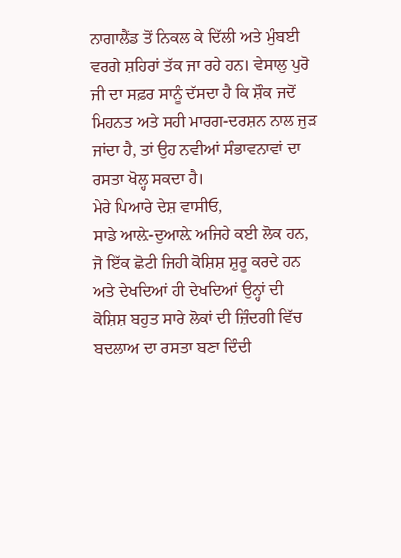ਨਾਗਾਲੈਂਡ ਤੋਂ ਨਿਕਲ ਕੇ ਦਿੱਲੀ ਅਤੇ ਮੁੰਬਈ ਵਰਗੇ ਸ਼ਹਿਰਾਂ ਤੱਕ ਜਾ ਰਹੇ ਹਨ। ਵੇਸਾਲੁ ਪੁਰੋ ਜੀ ਦਾ ਸਫ਼ਰ ਸਾਨੂੰ ਦੱਸਦਾ ਹੈ ਕਿ ਸ਼ੌਕ ਜਦੋਂ ਮਿਹਨਤ ਅਤੇ ਸਹੀ ਮਾਰਗ-ਦਰਸ਼ਨ ਨਾਲ ਜੁੜ ਜਾਂਦਾ ਹੈ, ਤਾਂ ਉਹ ਨਵੀਆਂ ਸੰਭਾਵਨਾਵਾਂ ਦਾ ਰਸਤਾ ਖੋਲ੍ਹ ਸਕਦਾ ਹੈ।
ਮੇਰੇ ਪਿਆਰੇ ਦੇਸ਼ ਵਾਸੀਓ,
ਸਾਡੇ ਆਲ਼ੇ-ਦੁਆਲ਼ੇ ਅਜਿਹੇ ਕਈ ਲੋਕ ਹਨ, ਜੋ ਇੱਕ ਛੋਟੀ ਜਿਹੀ ਕੋਸ਼ਿਸ਼ ਸ਼ੁਰੂ ਕਰਦੇ ਹਨ ਅਤੇ ਦੇਖਦਿਆਂ ਹੀ ਦੇਖਦਿਆਂ ਉਨ੍ਹਾਂ ਦੀ ਕੋਸ਼ਿਸ਼ ਬਹੁਤ ਸਾਰੇ ਲੋਕਾਂ ਦੀ ਜ਼ਿੰਦਗੀ ਵਿੱਚ ਬਦਲਾਅ ਦਾ ਰਸਤਾ ਬਣਾ ਦਿੰਦੀ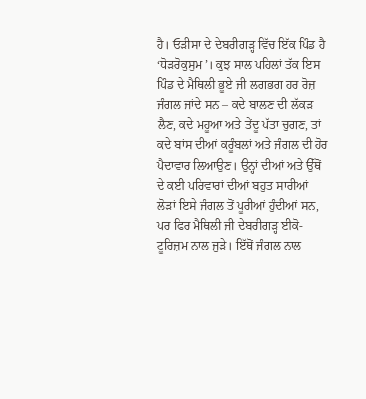ਹੈ। ਓੜੀਸਾ ਦੇ ਦੇਬਰੀਗੜ੍ਹ ਵਿੱਚ ਇੱਕ ਪਿੰਡ ਹੈ ‘ਧੋੜਰੋਕੁਸੁਮ’। ਕੁਝ ਸਾਲ ਪਹਿਲਾਂ ਤੱਕ ਇਸ ਪਿੰਡ ਦੇ ਮੈਥਿਲੀ ਭੂਏ ਜੀ ਲਗਭਗ ਹਰ ਰੋਜ਼ ਜੰਗਲ ਜਾਂਦੇ ਸਨ – ਕਦੇ ਬਾਲਣ ਦੀ ਲੱਕੜ ਲੈਣ, ਕਦੇ ਮਹੂਆ ਅਤੇ ਤੇਂਦੂ ਪੱਤਾ ਚੁਗਣ, ਤਾਂ ਕਦੇ ਬਾਂਸ ਦੀਆਂ ਕਰੂੰਬਲਾਂ ਅਤੇ ਜੰਗਲ ਦੀ ਹੋਰ ਪੈਦਾਵਾਰ ਲਿਆਉਣ। ਉਨ੍ਹਾਂ ਦੀਆਂ ਅਤੇ ਉੱਥੋਂ ਦੇ ਕਈ ਪਰਿਵਾਰਾਂ ਦੀਆਂ ਬਹੁਤ ਸਾਰੀਆਂ ਲੋੜਾਂ ਇਸੇ ਜੰਗਲ ਤੋਂ ਪੂਰੀਆਂ ਹੁੰਦੀਆਂ ਸਨ, ਪਰ ਫਿਰ ਮੈਥਿਲੀ ਜੀ ਦੇਬਰੀਗੜ੍ਹ ਈਕੋ-ਟੂਰਿਜ਼ਮ ਨਾਲ ਜੁੜੇ। ਇੱਥੋਂ ਜੰਗਲ ਨਾਲ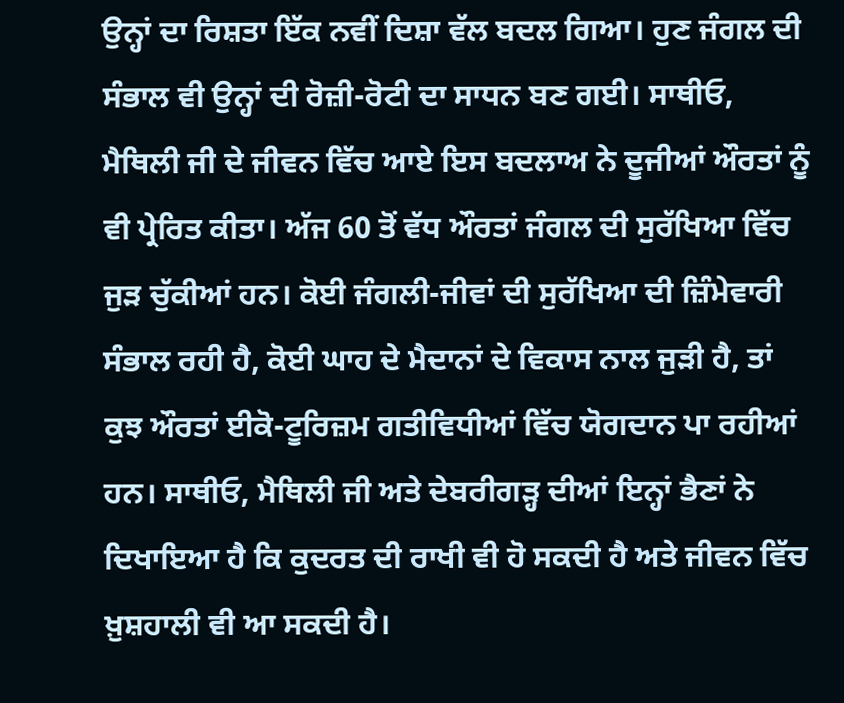ਉਨ੍ਹਾਂ ਦਾ ਰਿਸ਼ਤਾ ਇੱਕ ਨਵੀਂ ਦਿਸ਼ਾ ਵੱਲ ਬਦਲ ਗਿਆ। ਹੁਣ ਜੰਗਲ ਦੀ ਸੰਭਾਲ ਵੀ ਉਨ੍ਹਾਂ ਦੀ ਰੋਜ਼ੀ-ਰੋਟੀ ਦਾ ਸਾਧਨ ਬਣ ਗਈ। ਸਾਥੀਓ, ਮੈਥਿਲੀ ਜੀ ਦੇ ਜੀਵਨ ਵਿੱਚ ਆਏ ਇਸ ਬਦਲਾਅ ਨੇ ਦੂਜੀਆਂ ਔਰਤਾਂ ਨੂੰ ਵੀ ਪ੍ਰੇਰਿਤ ਕੀਤਾ। ਅੱਜ 60 ਤੋਂ ਵੱਧ ਔਰਤਾਂ ਜੰਗਲ ਦੀ ਸੁਰੱਖਿਆ ਵਿੱਚ ਜੁੜ ਚੁੱਕੀਆਂ ਹਨ। ਕੋਈ ਜੰਗਲੀ-ਜੀਵਾਂ ਦੀ ਸੁਰੱਖਿਆ ਦੀ ਜ਼ਿੰਮੇਵਾਰੀ ਸੰਭਾਲ ਰਹੀ ਹੈ, ਕੋਈ ਘਾਹ ਦੇ ਮੈਦਾਨਾਂ ਦੇ ਵਿਕਾਸ ਨਾਲ ਜੁੜੀ ਹੈ, ਤਾਂ ਕੁਝ ਔਰਤਾਂ ਈਕੋ-ਟੂਰਿਜ਼ਮ ਗਤੀਵਿਧੀਆਂ ਵਿੱਚ ਯੋਗਦਾਨ ਪਾ ਰਹੀਆਂ ਹਨ। ਸਾਥੀਓ, ਮੈਥਿਲੀ ਜੀ ਅਤੇ ਦੇਬਰੀਗੜ੍ਹ ਦੀਆਂ ਇਨ੍ਹਾਂ ਭੈਣਾਂ ਨੇ ਦਿਖਾਇਆ ਹੈ ਕਿ ਕੁਦਰਤ ਦੀ ਰਾਖੀ ਵੀ ਹੋ ਸਕਦੀ ਹੈ ਅਤੇ ਜੀਵਨ ਵਿੱਚ ਖ਼ੁਸ਼ਹਾਲੀ ਵੀ ਆ ਸਕਦੀ ਹੈ।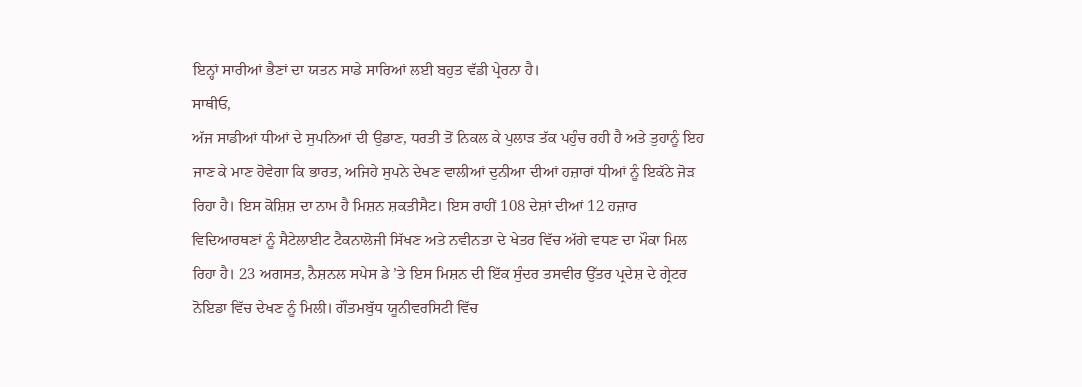ਇਨ੍ਹਾਂ ਸਾਰੀਆਂ ਭੈਣਾਂ ਦਾ ਯਤਨ ਸਾਡੇ ਸਾਰਿਆਂ ਲਈ ਬਹੁਤ ਵੱਡੀ ਪ੍ਰੇਰਨਾ ਹੈ।
ਸਾਥੀਓ,
ਅੱਜ ਸਾਡੀਆਂ ਧੀਆਂ ਦੇ ਸੁਪਨਿਆਂ ਦੀ ਉਡਾਣ, ਧਰਤੀ ਤੋਂ ਨਿਕਲ ਕੇ ਪੁਲਾੜ ਤੱਕ ਪਹੁੰਚ ਰਹੀ ਹੈ ਅਤੇ ਤੁਹਾਨੂੰ ਇਹ ਜਾਣ ਕੇ ਮਾਣ ਹੋਵੇਗਾ ਕਿ ਭਾਰਤ, ਅਜਿਹੇ ਸੁਪਨੇ ਦੇਖਣ ਵਾਲੀਆਂ ਦੁਨੀਆ ਦੀਆਂ ਹਜ਼ਾਰਾਂ ਧੀਆਂ ਨੂੰ ਇਕੱਠੇ ਜੋੜ ਰਿਹਾ ਹੈ। ਇਸ ਕੋਸ਼ਿਸ਼ ਦਾ ਨਾਮ ਹੈ ਮਿਸ਼ਨ ਸ਼ਕਤੀਸੈਟ। ਇਸ ਰਾਹੀਂ 108 ਦੇਸ਼ਾਂ ਦੀਆਂ 12 ਹਜ਼ਾਰ ਵਿਦਿਆਰਥਣਾਂ ਨੂੰ ਸੈਟੇਲਾਈਟ ਟੈਕਨਾਲੋਜੀ ਸਿੱਖਣ ਅਤੇ ਨਵੀਨਤਾ ਦੇ ਖੇਤਰ ਵਿੱਚ ਅੱਗੇ ਵਧਣ ਦਾ ਮੌਕਾ ਮਿਲ ਰਿਹਾ ਹੈ। 23 ਅਗਸਤ, ਨੈਸ਼ਨਲ ਸਪੇਸ ਡੇ ’ਤੇ ਇਸ ਮਿਸ਼ਨ ਦੀ ਇੱਕ ਸੁੰਦਰ ਤਸਵੀਰ ਉੱਤਰ ਪ੍ਰਦੇਸ਼ ਦੇ ਗ੍ਰੇਟਰ ਨੋਇਡਾ ਵਿੱਚ ਦੇਖਣ ਨੂੰ ਮਿਲੀ। ਗੌਤਮਬੁੱਧ ਯੂਨੀਵਰਸਿਟੀ ਵਿੱਚ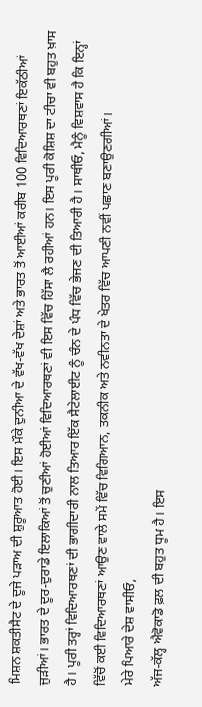ਮਿਸ਼ਨ ਸ਼ਕਤੀਸੈਟ ਦੇ ਦੂਜੇ ਪੜਾਅ ਦੀ ਸ਼ੁਰੂਆਤ ਹੋਈ। ਇਸ ਮੌਕੇ ਦੁਨੀਆ ਦੇ ਵੱਖ-ਵੱਖ ਦੇਸ਼ਾਂ ਅਤੇ ਭਾਰਤ ਤੋਂ ਆਈਆਂ ਕਰੀਬ 100 ਵਿਦਿਆਰਥਣਾਂ ਇਕੱਠੀਆਂ ਜੁੜੀਆਂ। ਭਾਰਤ ਦੇ ਦੂਰ-ਦੁਰਾਡੇ ਇਲਾਕਿਆਂ ਤੋਂ ਚੁਣੀਆਂ ਹੋਈਆਂ ਵਿਦਿਆਰਥਣਾਂ ਵੀ ਇਸ ਵਿੱਚ ਹਿੱਸਾ ਲੈ ਰਹੀਆਂ ਹਨ। ਇਸ ਪੂਰੀ ਕੋਸ਼ਿਸ਼ ਦਾ ਟੀਚਾ ਵੀ ਬਹੁਤ ਖ਼ਾਸ ਹੈ। ਪੂਰੀ ਤਰ੍ਹਾਂ ਵਿਦਿਆਰਥਣਾਂ ਦੀ ਭਾਗੀਦਾਰੀ ਨਾਲ ਤਿਆਰ ਇੱਕ ਸੈਟੇਲਾਈਟ ਨੂੰ ਚੰਨ ਦੇ ਪੰਧ ਵਿੱਚ ਭੇਜਣ ਦੀ ਤਿਆਰੀ ਹੈ। ਸਾਥੀਓ, ਮੈਨੂੰ ਵਿਸ਼ਵਾਸ ਹੈ ਕਿ ਇਨ੍ਹਾਂ ਵਿੱਚੋਂ ਕਈ ਵਿਦਿਆਰਥਣਾਂ ਆਉਣ ਵਾਲੇ ਸਮੇਂ ਵਿੱਚ ਵਿਗਿਆਨ, ਤਕਨੀਕ ਅਤੇ ਨਵੀਨਤਾ ਦੇ ਖੇਤਰ ਵਿੱਚ ਆਪਣੀ ਨਵੀਂ ਪਛਾਣ ਬਣਾਉਣਗੀਆਂ।
ਮੇਰੇ ਪਿਆਰੇ ਦੇਸ਼ ਵਾਸੀਓ,
ਅੱਜ-ਕੱਲ੍ਹ ਐਵੋਕਾਡੋ ਫ਼ਲ ਦੀ ਬਹੁਤ ਧੂਮ ਹੈ। ਇਸ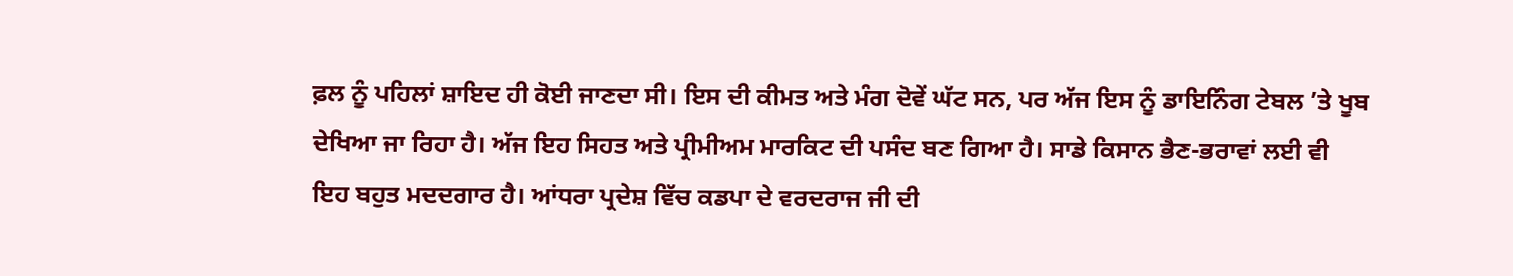ਫ਼ਲ ਨੂੰ ਪਹਿਲਾਂ ਸ਼ਾਇਦ ਹੀ ਕੋਈ ਜਾਣਦਾ ਸੀ। ਇਸ ਦੀ ਕੀਮਤ ਅਤੇ ਮੰਗ ਦੋਵੇਂ ਘੱਟ ਸਨ, ਪਰ ਅੱਜ ਇਸ ਨੂੰ ਡਾਇਨਿੰਗ ਟੇਬਲ ’ਤੇ ਖੂਬ ਦੇਖਿਆ ਜਾ ਰਿਹਾ ਹੈ। ਅੱਜ ਇਹ ਸਿਹਤ ਅਤੇ ਪ੍ਰੀਮੀਅਮ ਮਾਰਕਿਟ ਦੀ ਪਸੰਦ ਬਣ ਗਿਆ ਹੈ। ਸਾਡੇ ਕਿਸਾਨ ਭੈਣ-ਭਰਾਵਾਂ ਲਈ ਵੀ ਇਹ ਬਹੁਤ ਮਦਦਗਾਰ ਹੈ। ਆਂਧਰਾ ਪ੍ਰਦੇਸ਼ ਵਿੱਚ ਕਡਪਾ ਦੇ ਵਰਦਰਾਜ ਜੀ ਦੀ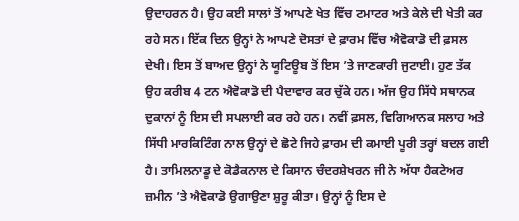ਉਦਾਹਰਨ ਹੈ। ਉਹ ਕਈ ਸਾਲਾਂ ਤੋਂ ਆਪਣੇ ਖੇਤ ਵਿੱਚ ਟਮਾਟਰ ਅਤੇ ਕੇਲੇ ਦੀ ਖੇਤੀ ਕਰ ਰਹੇ ਸਨ। ਇੱਕ ਦਿਨ ਉਨ੍ਹਾਂ ਨੇ ਆਪਣੇ ਦੋਸਤਾਂ ਦੇ ਫ਼ਾਰਮ ਵਿੱਚ ਐਵੋਕਾਡੋ ਦੀ ਫ਼ਸਲ ਦੇਖੀ। ਇਸ ਤੋਂ ਬਾਅਦ ਉਨ੍ਹਾਂ ਨੇ ਯੂਟਿਊਬ ਤੋਂ ਇਸ ’ਤੇ ਜਾਣਕਾਰੀ ਜੁਟਾਈ। ਹੁਣ ਤੱਕ ਉਹ ਕਰੀਬ 4 ਟਨ ਐਵੋਕਾਡੋ ਦੀ ਪੈਦਾਵਾਰ ਕਰ ਚੁੱਕੇ ਹਨ। ਅੱਜ ਉਹ ਸਿੱਧੇ ਸਥਾਨਕ ਦੁਕਾਨਾਂ ਨੂੰ ਇਸ ਦੀ ਸਪਲਾਈ ਕਰ ਰਹੇ ਹਨ। ਨਵੀਂ ਫ਼ਸਲ, ਵਿਗਿਆਨਕ ਸਲਾਹ ਅਤੇ ਸਿੱਧੀ ਮਾਰਕਿਟਿੰਗ ਨਾਲ ਉਨ੍ਹਾਂ ਦੇ ਛੋਟੇ ਜਿਹੇ ਫ਼ਾਰਮ ਦੀ ਕਮਾਈ ਪੂਰੀ ਤਰ੍ਹਾਂ ਬਦਲ ਗਈ ਹੈ। ਤਾਮਿਲਨਾਡੂ ਦੇ ਕੋਡੈਕਨਾਲ ਦੇ ਕਿਸਾਨ ਚੰਦਰਸ਼ੇਖਰਨ ਜੀ ਨੇ ਅੱਧਾ ਹੈਕਟੇਅਰ ਜ਼ਮੀਨ ’ਤੇ ਐਵੋਕਾਡੋ ਉਗਾਉਣਾ ਸ਼ੁਰੂ ਕੀਤਾ। ਉਨ੍ਹਾਂ ਨੂੰ ਇਸ ਦੇ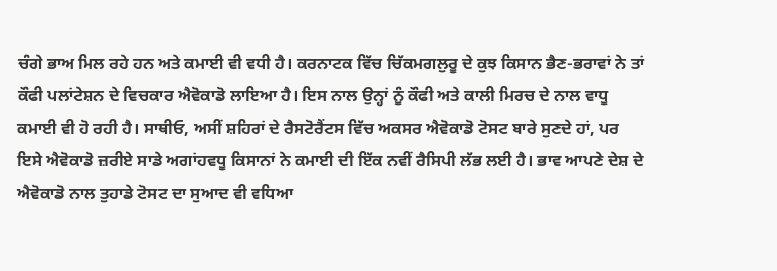ਚੰਗੇ ਭਾਅ ਮਿਲ ਰਹੇ ਹਨ ਅਤੇ ਕਮਾਈ ਵੀ ਵਧੀ ਹੈ। ਕਰਨਾਟਕ ਵਿੱਚ ਚਿੱਕਮਗਲੁਰੂ ਦੇ ਕੁਝ ਕਿਸਾਨ ਭੈਣ-ਭਰਾਵਾਂ ਨੇ ਤਾਂ ਕੌਫੀ ਪਲਾਂਟੇਸ਼ਨ ਦੇ ਵਿਚਕਾਰ ਐਵੋਕਾਡੋ ਲਾਇਆ ਹੈ। ਇਸ ਨਾਲ ਉਨ੍ਹਾਂ ਨੂੰ ਕੌਫੀ ਅਤੇ ਕਾਲੀ ਮਿਰਚ ਦੇ ਨਾਲ ਵਾਧੂ ਕਮਾਈ ਵੀ ਹੋ ਰਹੀ ਹੈ। ਸਾਥੀਓ, ਅਸੀਂ ਸ਼ਹਿਰਾਂ ਦੇ ਰੈਸਟੋਰੈਂਟਸ ਵਿੱਚ ਅਕਸਰ ਐਵੋਕਾਡੋ ਟੋਸਟ ਬਾਰੇ ਸੁਣਦੇ ਹਾਂ, ਪਰ ਇਸੇ ਐਵੋਕਾਡੋ ਜ਼ਰੀਏ ਸਾਡੇ ਅਗਾਂਹਵਧੂ ਕਿਸਾਨਾਂ ਨੇ ਕਮਾਈ ਦੀ ਇੱਕ ਨਵੀਂ ਰੈਸਿਪੀ ਲੱਭ ਲਈ ਹੈ। ਭਾਵ ਆਪਣੇ ਦੇਸ਼ ਦੇ ਐਵੋਕਾਡੋ ਨਾਲ ਤੁਹਾਡੇ ਟੋਸਟ ਦਾ ਸੁਆਦ ਵੀ ਵਧਿਆ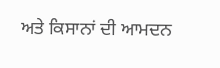ਅਤੇ ਕਿਸਾਨਾਂ ਦੀ ਆਮਦਨ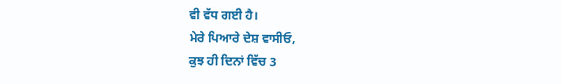ਵੀ ਵੱਧ ਗਈ ਹੈ।
ਮੇਰੇ ਪਿਆਰੇ ਦੇਸ਼ ਵਾਸੀਓ,
ਕੁਝ ਹੀ ਦਿਨਾਂ ਵਿੱਚ 3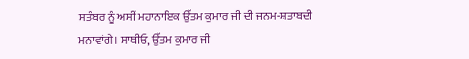ਸਤੰਬਰ ਨੂੰ ਅਸੀਂ ਮਹਾਨਾਇਕ ਉੱਤਮ ਕੁਮਾਰ ਜੀ ਦੀ ਜਨਮ-ਸ਼ਤਾਬਦੀ ਮਨਾਵਾਂਗੇ। ਸਾਥੀਓ, ਉੱਤਮ ਕੁਮਾਰ ਜੀ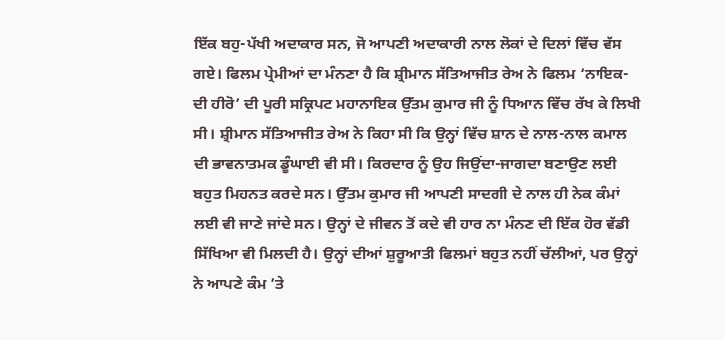ਇੱਕ ਬਹੁ-ਪੱਖੀ ਅਦਾਕਾਰ ਸਨ, ਜੋ ਆਪਣੀ ਅਦਾਕਾਰੀ ਨਾਲ ਲੋਕਾਂ ਦੇ ਦਿਲਾਂ ਵਿੱਚ ਵੱਸ ਗਏ। ਫਿਲਮ ਪ੍ਰੇਮੀਆਂ ਦਾ ਮੰਨਣਾ ਹੈ ਕਿ ਸ਼੍ਰੀਮਾਨ ਸੱਤਿਆਜੀਤ ਰੇਅ ਨੇ ਫਿਲਮ ‘ਨਾਇਕ-ਦੀ ਹੀਰੋ’ ਦੀ ਪੂਰੀ ਸਕ੍ਰਿਪਟ ਮਹਾਨਾਇਕ ਉੱਤਮ ਕੁਮਾਰ ਜੀ ਨੂੰ ਧਿਆਨ ਵਿੱਚ ਰੱਖ ਕੇ ਲਿਖੀ ਸੀ। ਸ਼੍ਰੀਮਾਨ ਸੱਤਿਆਜੀਤ ਰੇਅ ਨੇ ਕਿਹਾ ਸੀ ਕਿ ਉਨ੍ਹਾਂ ਵਿੱਚ ਸ਼ਾਨ ਦੇ ਨਾਲ-ਨਾਲ ਕਮਾਲ ਦੀ ਭਾਵਨਾਤਮਕ ਡੂੰਘਾਈ ਵੀ ਸੀ। ਕਿਰਦਾਰ ਨੂੰ ਉਹ ਜਿਉਂਦਾ-ਜਾਗਦਾ ਬਣਾਉਣ ਲਈ ਬਹੁਤ ਮਿਹਨਤ ਕਰਦੇ ਸਨ। ਉੱਤਮ ਕੁਮਾਰ ਜੀ ਆਪਣੀ ਸਾਦਗੀ ਦੇ ਨਾਲ ਹੀ ਨੇਕ ਕੰਮਾਂ ਲਈ ਵੀ ਜਾਣੇ ਜਾਂਦੇ ਸਨ। ਉਨ੍ਹਾਂ ਦੇ ਜੀਵਨ ਤੋਂ ਕਦੇ ਵੀ ਹਾਰ ਨਾ ਮੰਨਣ ਦੀ ਇੱਕ ਹੋਰ ਵੱਡੀ ਸਿੱਖਿਆ ਵੀ ਮਿਲਦੀ ਹੈ। ਉਨ੍ਹਾਂ ਦੀਆਂ ਸ਼ੁਰੂਆਤੀ ਫਿਲਮਾਂ ਬਹੁਤ ਨਹੀਂ ਚੱਲੀਆਂ, ਪਰ ਉਨ੍ਹਾਂ ਨੇ ਆਪਣੇ ਕੰਮ ’ਤੇ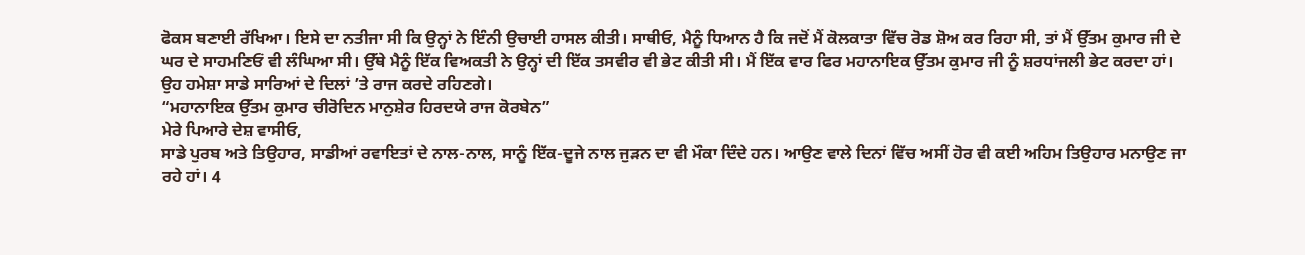ਫੋਕਸ ਬਣਾਈ ਰੱਖਿਆ। ਇਸੇ ਦਾ ਨਤੀਜਾ ਸੀ ਕਿ ਉਨ੍ਹਾਂ ਨੇ ਇੰਨੀ ਉਚਾਈ ਹਾਸਲ ਕੀਤੀ। ਸਾਥੀਓ, ਮੈਨੂੰ ਧਿਆਨ ਹੈ ਕਿ ਜਦੋਂ ਮੈਂ ਕੋਲਕਾਤਾ ਵਿੱਚ ਰੋਡ ਸ਼ੋਅ ਕਰ ਰਿਹਾ ਸੀ, ਤਾਂ ਮੈਂ ਉੱਤਮ ਕੁਮਾਰ ਜੀ ਦੇ ਘਰ ਦੇ ਸਾਹਮਣਿਓਂ ਵੀ ਲੰਘਿਆ ਸੀ। ਉੱਥੇ ਮੈਨੂੰ ਇੱਕ ਵਿਅਕਤੀ ਨੇ ਉਨ੍ਹਾਂ ਦੀ ਇੱਕ ਤਸਵੀਰ ਵੀ ਭੇਟ ਕੀਤੀ ਸੀ। ਮੈਂ ਇੱਕ ਵਾਰ ਫਿਰ ਮਹਾਨਾਇਕ ਉੱਤਮ ਕੁਮਾਰ ਜੀ ਨੂੰ ਸ਼ਰਧਾਂਜਲੀ ਭੇਟ ਕਰਦਾ ਹਾਂ। ਉਹ ਹਮੇਸ਼ਾ ਸਾਡੇ ਸਾਰਿਆਂ ਦੇ ਦਿਲਾਂ ’ਤੇ ਰਾਜ ਕਰਦੇ ਰਹਿਣਗੇ।
“ਮਹਾਨਾਇਕ ਉੱਤਮ ਕੁਮਾਰ ਚੀਰੋਦਿਨ ਮਾਨੁਸ਼ੇਰ ਹਿਰਦਯੇ ਰਾਜ ਕੋਰਬੇਨ”
ਮੇਰੇ ਪਿਆਰੇ ਦੇਸ਼ ਵਾਸੀਓ,
ਸਾਡੇ ਪੁਰਬ ਅਤੇ ਤਿਉਹਾਰ, ਸਾਡੀਆਂ ਰਵਾਇਤਾਂ ਦੇ ਨਾਲ-ਨਾਲ, ਸਾਨੂੰ ਇੱਕ-ਦੂਜੇ ਨਾਲ ਜੁੜਨ ਦਾ ਵੀ ਮੌਕਾ ਦਿੰਦੇ ਹਨ। ਆਉਣ ਵਾਲੇ ਦਿਨਾਂ ਵਿੱਚ ਅਸੀਂ ਹੋਰ ਵੀ ਕਈ ਅਹਿਮ ਤਿਉਹਾਰ ਮਨਾਉਣ ਜਾ ਰਹੇ ਹਾਂ। 4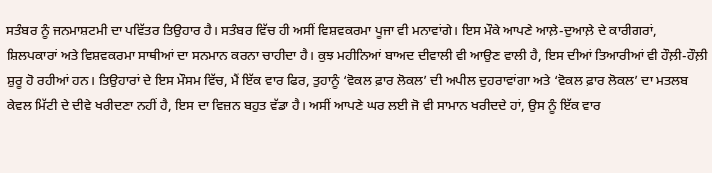ਸਤੰਬਰ ਨੂੰ ਜਨਮਾਸ਼ਟਮੀ ਦਾ ਪਵਿੱਤਰ ਤਿਉਹਾਰ ਹੈ। ਸਤੰਬਰ ਵਿੱਚ ਹੀ ਅਸੀਂ ਵਿਸ਼ਵਕਰਮਾ ਪੂਜਾ ਵੀ ਮਨਾਵਾਂਗੇ। ਇਸ ਮੌਕੇ ਆਪਣੇ ਆਲ਼ੇ-ਦੁਆਲ਼ੇ ਦੇ ਕਾਰੀਗਰਾਂ, ਸ਼ਿਲਪਕਾਰਾਂ ਅਤੇ ਵਿਸ਼ਵਕਰਮਾ ਸਾਥੀਆਂ ਦਾ ਸਨਮਾਨ ਕਰਨਾ ਚਾਹੀਦਾ ਹੈ। ਕੁਝ ਮਹੀਨਿਆਂ ਬਾਅਦ ਦੀਵਾਲੀ ਵੀ ਆਉਣ ਵਾਲੀ ਹੈ, ਇਸ ਦੀਆਂ ਤਿਆਰੀਆਂ ਵੀ ਹੌਲ਼ੀ-ਹੌਲ਼ੀ ਸ਼ੁਰੂ ਹੋ ਰਹੀਆਂ ਹਨ। ਤਿਉਹਾਰਾਂ ਦੇ ਇਸ ਮੌਸਮ ਵਿੱਚ, ਮੈਂ ਇੱਕ ਵਾਰ ਫਿਰ, ਤੁਹਾਨੂੰ ‘ਵੋਕਲ ਫ਼ਾਰ ਲੋਕਲ’ ਦੀ ਅਪੀਲ ਦੁਹਰਾਵਾਂਗਾ ਅਤੇ ‘ਵੋਕਲ ਫ਼ਾਰ ਲੋਕਲ’ ਦਾ ਮਤਲਬ ਕੇਵਲ ਮਿੱਟੀ ਦੇ ਦੀਵੇ ਖਰੀਦਣਾ ਨਹੀਂ ਹੈ, ਇਸ ਦਾ ਵਿਜ਼ਨ ਬਹੁਤ ਵੱਡਾ ਹੈ। ਅਸੀਂ ਆਪਣੇ ਘਰ ਲਈ ਜੋ ਵੀ ਸਾਮਾਨ ਖਰੀਦਦੇ ਹਾਂ, ਉਸ ਨੂੰ ਇੱਕ ਵਾਰ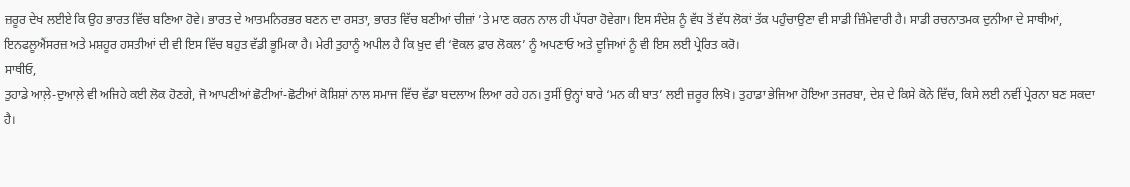ਜ਼ਰੂਰ ਦੇਖ ਲਈਏ ਕਿ ਉਹ ਭਾਰਤ ਵਿੱਚ ਬਣਿਆ ਹੋਵੇ। ਭਾਰਤ ਦੇ ਆਤਮਨਿਰਭਰ ਬਣਨ ਦਾ ਰਸਤਾ, ਭਾਰਤ ਵਿੱਚ ਬਣੀਆਂ ਚੀਜ਼ਾਂ ’ਤੇ ਮਾਣ ਕਰਨ ਨਾਲ ਹੀ ਪੱਧਰਾ ਹੋਵੇਗਾ। ਇਸ ਸੰਦੇਸ਼ ਨੂੰ ਵੱਧ ਤੋਂ ਵੱਧ ਲੋਕਾਂ ਤੱਕ ਪਹੁੰਚਾਉਣਾ ਵੀ ਸਾਡੀ ਜ਼ਿੰਮੇਵਾਰੀ ਹੈ। ਸਾਡੀ ਰਚਨਾਤਮਕ ਦੁਨੀਆ ਦੇ ਸਾਥੀਆਂ, ਇਨਫਲੂਐਂਸਰਜ਼ ਅਤੇ ਮਸ਼ਹੂਰ ਹਸਤੀਆਂ ਦੀ ਵੀ ਇਸ ਵਿੱਚ ਬਹੁਤ ਵੱਡੀ ਭੂਮਿਕਾ ਹੈ। ਮੇਰੀ ਤੁਹਾਨੂੰ ਅਪੀਲ ਹੈ ਕਿ ਖ਼ੁਦ ਵੀ ‘ਵੋਕਲ ਫ਼ਾਰ ਲੋਕਲ’ ਨੂੰ ਅਪਣਾਓ ਅਤੇ ਦੂਜਿਆਂ ਨੂੰ ਵੀ ਇਸ ਲਈ ਪ੍ਰੇਰਿਤ ਕਰੋ।
ਸਾਥੀਓ,
ਤੁਹਾਡੇ ਆਲ਼ੇ-ਦੁਆਲ਼ੇ ਵੀ ਅਜਿਹੇ ਕਈ ਲੋਕ ਹੋਣਗੇ, ਜੋ ਆਪਣੀਆਂ ਛੋਟੀਆਂ-ਛੋਟੀਆਂ ਕੋਸ਼ਿਸ਼ਾਂ ਨਾਲ ਸਮਾਜ ਵਿੱਚ ਵੱਡਾ ਬਦਲਾਅ ਲਿਆ ਰਹੇ ਹਨ। ਤੁਸੀਂ ਉਨ੍ਹਾਂ ਬਾਰੇ ‘ਮਨ ਕੀ ਬਾਤ’ ਲਈ ਜ਼ਰੂਰ ਲਿਖੋ। ਤੁਹਾਡਾ ਭੇਜਿਆ ਹੋਇਆ ਤਜਰਬਾ, ਦੇਸ਼ ਦੇ ਕਿਸੇ ਕੋਨੇ ਵਿੱਚ, ਕਿਸੇ ਲਈ ਨਵੀਂ ਪ੍ਰੇਰਨਾ ਬਣ ਸਕਦਾ ਹੈ।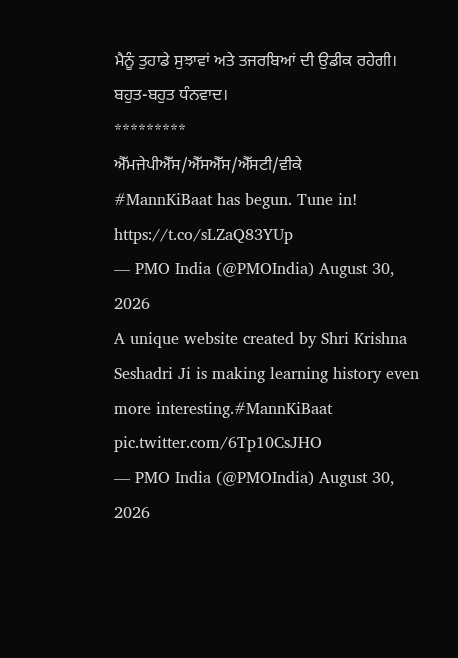ਮੈਨੂੰ ਤੁਹਾਡੇ ਸੁਝਾਵਾਂ ਅਤੇ ਤਜਰਬਿਆਂ ਦੀ ਉਡੀਕ ਰਹੇਗੀ।
ਬਹੁਤ-ਬਹੁਤ ਧੰਨਵਾਦ।
*********
ਐੱਮਜੇਪੀਐੱਸ/ਐੱਸਐੱਸ/ਐੱਸਟੀ/ਵੀਕੇ
#MannKiBaat has begun. Tune in! https://t.co/sLZaQ83YUp
— PMO India (@PMOIndia) August 30, 2026
A unique website created by Shri Krishna Seshadri Ji is making learning history even more interesting.#MannKiBaat pic.twitter.com/6Tp10CsJHO
— PMO India (@PMOIndia) August 30, 2026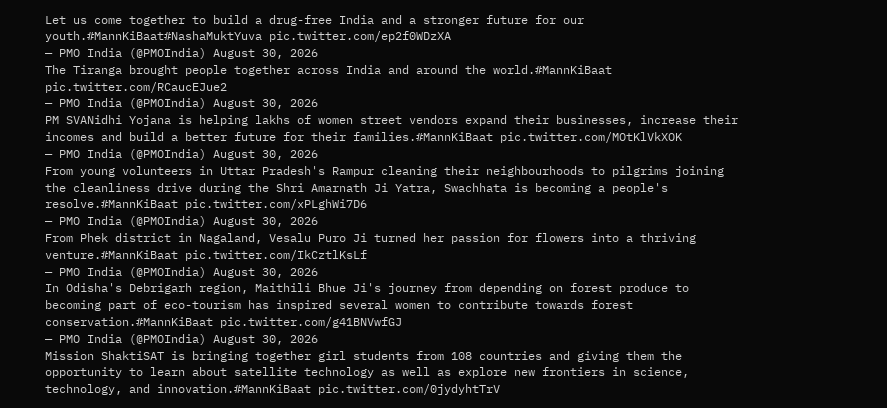Let us come together to build a drug-free India and a stronger future for our youth.#MannKiBaat#NashaMuktYuva pic.twitter.com/ep2f0WDzXA
— PMO India (@PMOIndia) August 30, 2026
The Tiranga brought people together across India and around the world.#MannKiBaat pic.twitter.com/RCaucEJue2
— PMO India (@PMOIndia) August 30, 2026
PM SVANidhi Yojana is helping lakhs of women street vendors expand their businesses, increase their incomes and build a better future for their families.#MannKiBaat pic.twitter.com/MOtKlVkXOK
— PMO India (@PMOIndia) August 30, 2026
From young volunteers in Uttar Pradesh's Rampur cleaning their neighbourhoods to pilgrims joining the cleanliness drive during the Shri Amarnath Ji Yatra, Swachhata is becoming a people's resolve.#MannKiBaat pic.twitter.com/xPLghWi7D6
— PMO India (@PMOIndia) August 30, 2026
From Phek district in Nagaland, Vesalu Puro Ji turned her passion for flowers into a thriving venture.#MannKiBaat pic.twitter.com/IkCztlKsLf
— PMO India (@PMOIndia) August 30, 2026
In Odisha's Debrigarh region, Maithili Bhue Ji's journey from depending on forest produce to becoming part of eco-tourism has inspired several women to contribute towards forest conservation.#MannKiBaat pic.twitter.com/g41BNVwfGJ
— PMO India (@PMOIndia) August 30, 2026
Mission ShaktiSAT is bringing together girl students from 108 countries and giving them the opportunity to learn about satellite technology as well as explore new frontiers in science, technology, and innovation.#MannKiBaat pic.twitter.com/0jydyhtTrV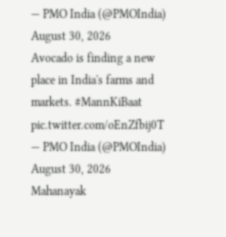— PMO India (@PMOIndia) August 30, 2026
Avocado is finding a new place in India's farms and markets. #MannKiBaat pic.twitter.com/oEnZfbij0T
— PMO India (@PMOIndia) August 30, 2026
Mahanayak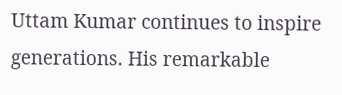Uttam Kumar continues to inspire generations. His remarkable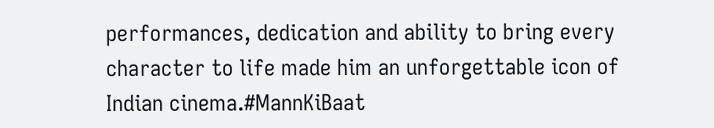performances, dedication and ability to bring every character to life made him an unforgettable icon of Indian cinema.#MannKiBaat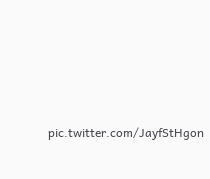pic.twitter.com/JayfStHgon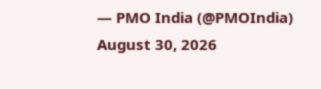— PMO India (@PMOIndia) August 30, 2026